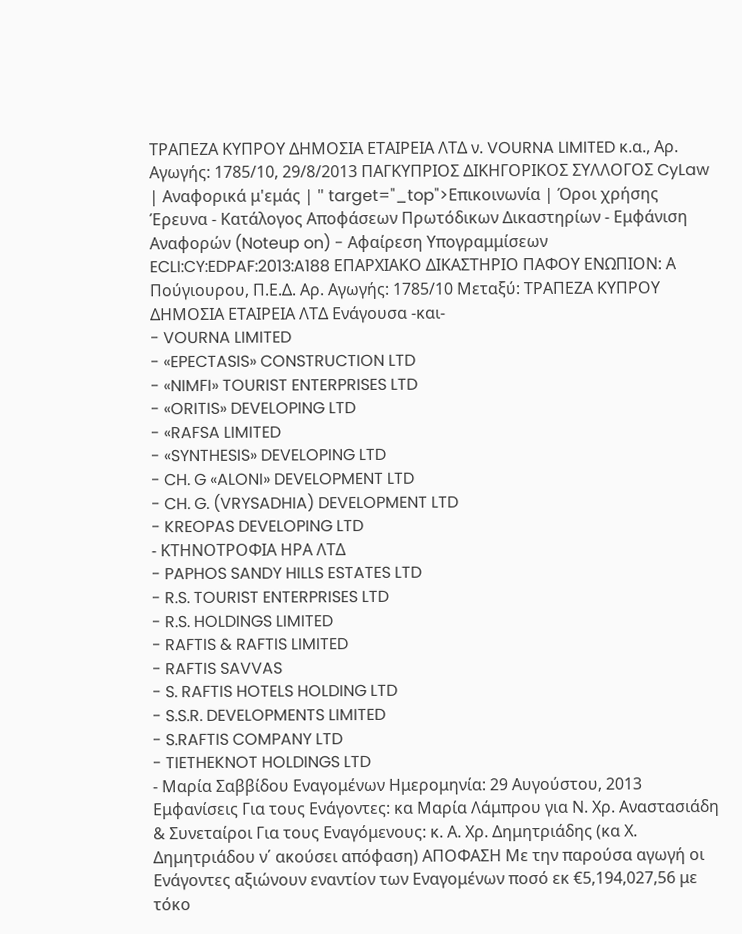ΤΡΑΠΕΖΑ ΚΥΠΡΟΥ ΔΗΜΟΣΙΑ ΕΤΑΙΡΕΙΑ ΛΤΔ ν. VOURNA LIMITED κ.α., Αρ. Αγωγής: 1785/10, 29/8/2013 ΠΑΓΚΥΠΡΙΟΣ ΔΙΚΗΓΟΡΙΚΟΣ ΣΥΛΛΟΓΟΣ CyLaw | Αναφορικά μ'εμάς | " target="_top">Επικοινωνία | Όροι χρήσης Έρευνα - Κατάλογος Αποφάσεων Πρωτόδικων Δικαστηρίων - Εμφάνιση Αναφορών (Noteup on) - Αφαίρεση Υπογραμμίσεων ECLI:CY:EDPAF:2013:A188 ΕΠΑΡΧΙΑΚΟ ΔΙΚΑΣΤΗΡΙΟ ΠΑΦΟΥ ΕΝΩΠΙΟΝ: Α Πούγιουρου, Π.Ε.Δ. Αρ. Αγωγής: 1785/10 Μεταξύ: ΤΡΑΠΕΖΑ ΚΥΠΡΟΥ ΔΗΜΟΣΙΑ ΕΤΑΙΡΕΙΑ ΛΤΔ Ενάγουσα -και-
- VOURNA LIMITED
- «EPECTASIS» CONSTRUCTION LTD
- «NIMFI» TOURIST ENTERPRISES LTD
- «ORITIS» DEVELOPING LTD
- «RAFSA LIMITED
- «SYNTHESIS» DEVELOPING LTD
- CH. G «ALONI» DEVELOPMENT LTD
- CH. G. (VRYSADHIA) DEVELOPMENT LTD
- KREOPAS DEVELOPING LTD
- ΚΤΗΝΟΤΡΟΦΙΑ ΗΡΑ ΛΤΔ
- PAPHOS SANDY HILLS ESTATES LTD
- R.S. TOURIST ENTERPRISES LTD
- R.S. HOLDINGS LIMITED
- RAFTIS & RAFTIS LIMITED
- RAFTIS SAVVAS
- S. RAFTIS HOTELS HOLDING LTD
- S.S.R. DEVELOPMENTS LIMITED
- S.RAFTIS COMPANY LTD
- TIETHEKNOT HOLDINGS LTD
- Μαρία Σαββίδου Εναγομένων Ημερομηνία: 29 Αυγούστου, 2013 Εμφανίσεις Για τους Ενάγοντες: κα Μαρία Λάμπρου για Ν. Χρ. Αναστασιάδη & Συνεταίροι Για τους Εναγόμενους: κ. Α. Χρ. Δημητριάδης (κα Χ. Δημητριάδου ν΄ ακούσει απόφαση) ΑΠΟΦΑΣΗ Με την παρούσα αγωγή οι Ενάγοντες αξιώνουν εναντίον των Εναγομένων ποσό εκ €5,194,027,56 με τόκο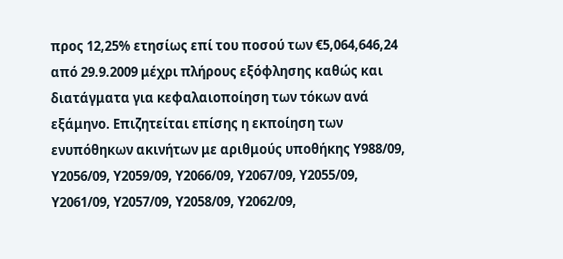προς 12,25% ετησίως επί του ποσού των €5,064,646,24 από 29.9.2009 μέχρι πλήρους εξόφλησης καθώς και διατάγματα για κεφαλαιοποίηση των τόκων ανά εξάμηνο. Επιζητείται επίσης η εκποίηση των ενυπόθηκων ακινήτων με αριθμούς υποθήκης Υ988/09, Υ2056/09, Υ2059/09, Υ2066/09, Υ2067/09, Υ2055/09, Υ2061/09, Υ2057/09, Υ2058/09, Υ2062/09,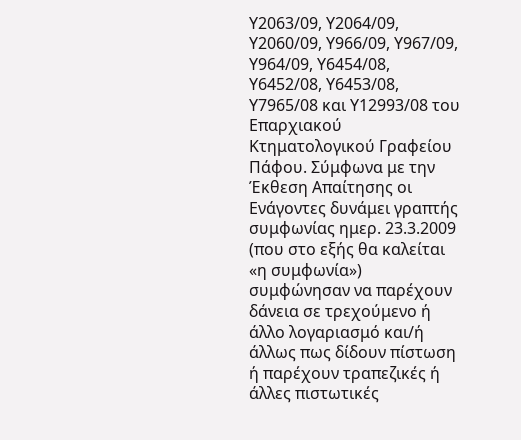Υ2063/09, Υ2064/09, Υ2060/09, Υ966/09, Υ967/09, Υ964/09, Υ6454/08, Υ6452/08, Υ6453/08, Υ7965/08 και Υ12993/08 του Επαρχιακού Κτηματολογικού Γραφείου Πάφου. Σύμφωνα με την Έκθεση Απαίτησης οι Ενάγοντες δυνάμει γραπτής συμφωνίας ημερ. 23.3.2009 (που στο εξής θα καλείται «η συμφωνία») συμφώνησαν να παρέχουν δάνεια σε τρεχούμενο ή άλλο λογαριασμό και/ή άλλως πως δίδουν πίστωση ή παρέχουν τραπεζικές ή άλλες πιστωτικές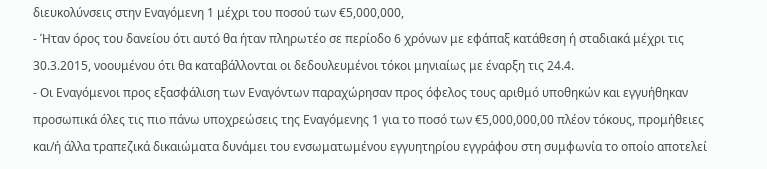διευκολύνσεις στην Εναγόμενη 1 μέχρι του ποσού των €5,000,000,
- Ήταν όρος του δανείου ότι αυτό θα ήταν πληρωτέο σε περίοδο 6 χρόνων με εφάπαξ κατάθεση ή σταδιακά μέχρι τις 30.3.2015, νοουμένου ότι θα καταβάλλονται οι δεδουλευμένοι τόκοι μηνιαίως με έναρξη τις 24.4.
- Οι Εναγόμενοι προς εξασφάλιση των Εναγόντων παραχώρησαν προς όφελος τους αριθμό υποθηκών και εγγυήθηκαν προσωπικά όλες τις πιο πάνω υποχρεώσεις της Εναγόμενης 1 για το ποσό των €5,000,000,00 πλέον τόκους, προμήθειες και/ή άλλα τραπεζικά δικαιώματα δυνάμει του ενσωματωμένου εγγυητηρίου εγγράφου στη συμφωνία το οποίο αποτελεί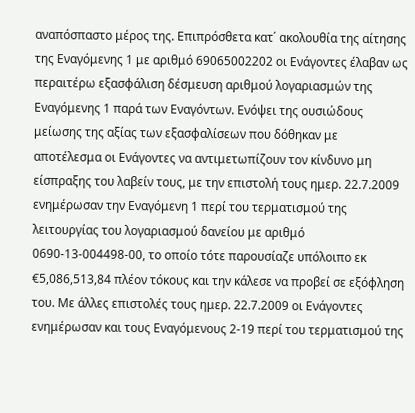αναπόσπαστο μέρος της. Επιπρόσθετα κατ΄ ακολουθία της αίτησης της Εναγόμενης 1 με αριθμό 69065002202 οι Ενάγοντες έλαβαν ως περαιτέρω εξασφάλιση δέσμευση αριθμού λογαριασμών της Εναγόμενης 1 παρά των Εναγόντων. Ενόψει της ουσιώδους μείωσης της αξίας των εξασφαλίσεων που δόθηκαν με αποτέλεσμα οι Ενάγοντες να αντιμετωπίζουν τον κίνδυνο μη είσπραξης του λαβείν τους, με την επιστολή τους ημερ. 22.7.2009 ενημέρωσαν την Εναγόμενη 1 περί του τερματισμού της λειτουργίας του λογαριασμού δανείου με αριθμό 0690-13-004498-00, το οποίο τότε παρουσίαζε υπόλοιπο εκ €5,086,513,84 πλέον τόκους και την κάλεσε να προβεί σε εξόφληση του. Με άλλες επιστολές τους ημερ. 22.7.2009 οι Ενάγοντες ενημέρωσαν και τους Εναγόμενους 2-19 περί του τερματισμού της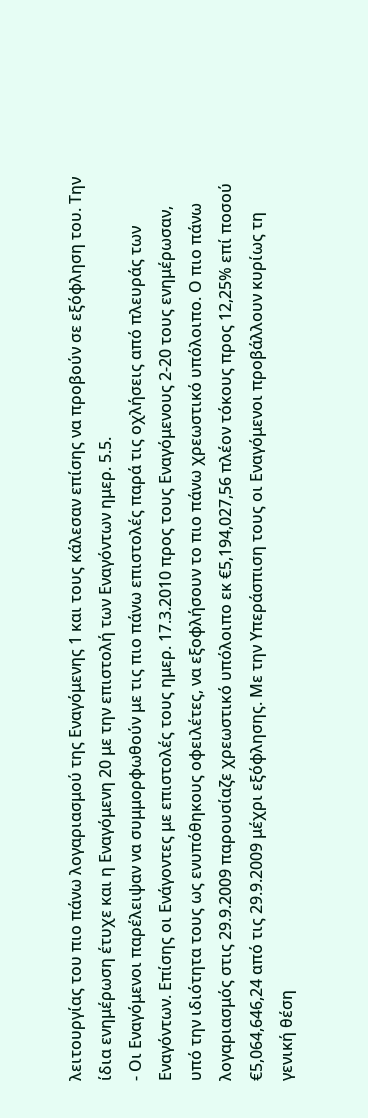λειτουργίας του πιο πάνω λογαριασμού της Εναγόμενης 1 και τους κάλεσαν επίσης να προβούν σε εξόφληση του. Την ίδια ενημέρωση έτυχε και η Εναγόμενη 20 με την επιστολή των Εναγόντων ημερ. 5.5.
- Οι Εναγόμενοι παρέλειψαν να συμμορφωθούν με τις πιο πάνω επιστολές παρά τις οχλήσεις από πλευράς των Εναγόντων. Επίσης οι Ενάγοντες με επιστολές τους ημερ. 17.3.2010 προς τους Εναγόμενους 2-20 τους ενημέρωσαν, υπό την ιδιότητα τους ως ενυπόθηκους οφειλέτες, να εξοφλήσουν το πιο πάνω χρεωστικό υπόλοιπο. Ο πιο πάνω λογαριασμός στις 29.9.2009 παρουσίαζε χρεωστικό υπόλοιπο εκ €5,194,027,56 πλέον τόκους προς 12,25% επί ποσού €5,064,646,24 από τις 29.9.2009 μέχρι εξόφλησης. Με την Υπεράσπιση τους οι Εναγόμενοι προβάλλουν κυρίως τη γενική θέση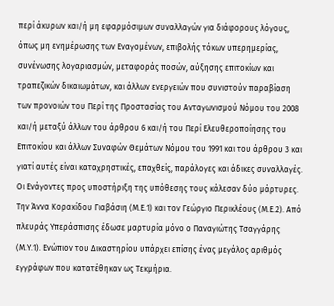περί άκυρων και/ή μη εφαρμόσιμων συναλλαγών για διάφορους λόγους, όπως μη ενημέρωσης των Εναγομένων, επιβολής τόκων υπερημερίας, συνένωσης λογαριασμών, μεταφοράς ποσών, αύξησης επιτοκίων και τραπεζικών δικαιωμάτων, και άλλων ενεργειών που συνιστούν παραβίαση των προνοιών του Περί της Προστασίας του Ανταγωνισμού Νόμου του 2008 και/ή μεταξύ άλλων του άρθρου 6 και/ή του Περί Ελευθεροποίησης του Επιτοκίου και άλλων Συναφών Θεμάτων Νόμου του 1991 και του άρθρου 3 και γιατί αυτές είναι καταχρηστικές, επαχθείς, παράλογες και άδικες συναλλαγές. Οι Ενάγοντες προς υποστήριξη της υπόθεσης τους κάλεσαν δύο μάρτυρες. Την Άννα Κορακίδου Γιαβάσιη (Μ.Ε.1) και τον Γεώργιο Περικλέους (Μ.Ε.2). Από πλευράς Υπεράσπισης έδωσε μαρτυρία μόνο ο Παναγιώτης Τσαγγάρης (Μ.Υ.1). Ενώπιον του Δικαστηρίου υπάρχει επίσης ένας μεγάλος αριθμός εγγράφων που κατατέθηκαν ως Τεκμήρια.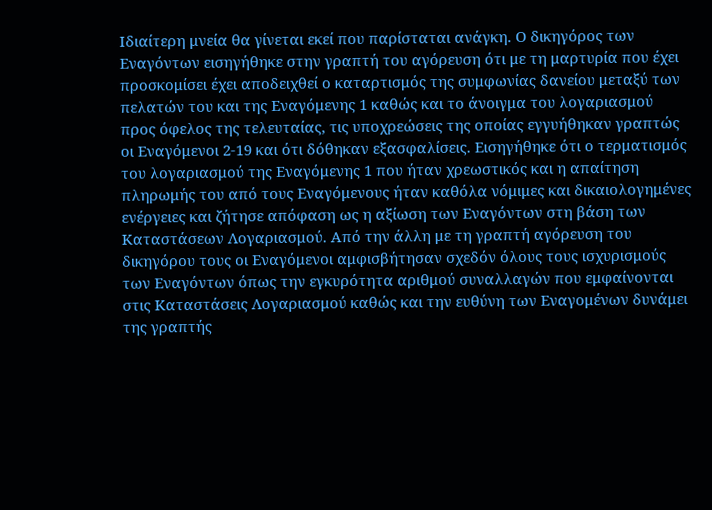Ιδιαίτερη μνεία θα γίνεται εκεί που παρίσταται ανάγκη. Ο δικηγόρος των Εναγόντων εισηγήθηκε στην γραπτή του αγόρευση ότι με τη μαρτυρία που έχει προσκομίσει έχει αποδειχθεί ο καταρτισμός της συμφωνίας δανείου μεταξύ των πελατών του και της Εναγόμενης 1 καθώς και το άνοιγμα του λογαριασμού προς όφελος της τελευταίας, τις υποχρεώσεις της οποίας εγγυήθηκαν γραπτώς οι Εναγόμενοι 2-19 και ότι δόθηκαν εξασφαλίσεις. Εισηγήθηκε ότι ο τερματισμός του λογαριασμού της Εναγόμενης 1 που ήταν χρεωστικός και η απαίτηση πληρωμής του από τους Εναγόμενους ήταν καθόλα νόμιμες και δικαιολογημένες ενέργειες και ζήτησε απόφαση ως η αξίωση των Εναγόντων στη βάση των Καταστάσεων Λογαριασμού. Από την άλλη με τη γραπτή αγόρευση του δικηγόρου τους οι Εναγόμενοι αμφισβήτησαν σχεδόν όλους τους ισχυρισμούς των Εναγόντων όπως την εγκυρότητα αριθμού συναλλαγών που εμφαίνονται στις Καταστάσεις Λογαριασμού καθώς και την ευθύνη των Εναγομένων δυνάμει της γραπτής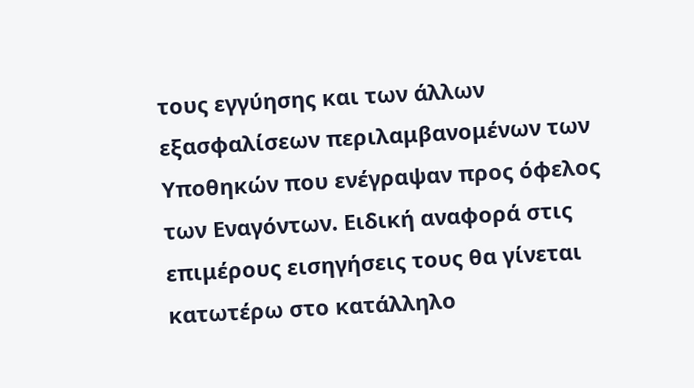τους εγγύησης και των άλλων εξασφαλίσεων περιλαμβανομένων των Υποθηκών που ενέγραψαν προς όφελος των Εναγόντων. Ειδική αναφορά στις επιμέρους εισηγήσεις τους θα γίνεται κατωτέρω στο κατάλληλο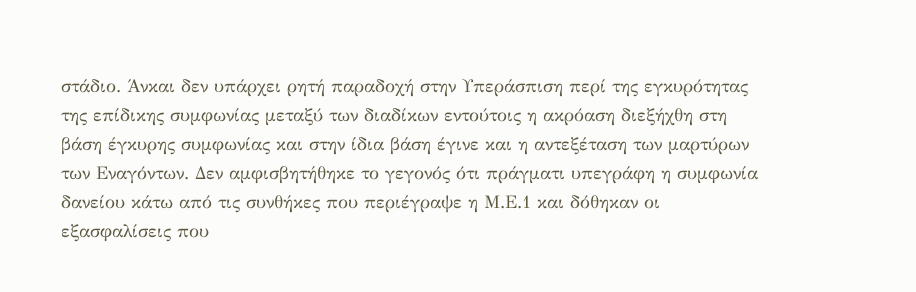στάδιο. Άνκαι δεν υπάρχει ρητή παραδοχή στην Υπεράσπιση περί της εγκυρότητας της επίδικης συμφωνίας μεταξύ των διαδίκων εντούτοις η ακρόαση διεξήχθη στη βάση έγκυρης συμφωνίας και στην ίδια βάση έγινε και η αντεξέταση των μαρτύρων των Εναγόντων. Δεν αμφισβητήθηκε το γεγονός ότι πράγματι υπεγράφη η συμφωνία δανείου κάτω από τις συνθήκες που περιέγραψε η Μ.Ε.1 και δόθηκαν οι εξασφαλίσεις που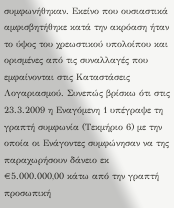συμφωνήθηκαν. Εκείνο που ουσιαστικά αμφισβητήθηκε κατά την ακρόαση ήταν το ύψος του χρεωστικού υπολοίπου και ορισμένες από τις συναλλαγές που εμφαίνονται στις Καταστάσεις Λογαριασμού. Συνεπώς βρίσκω ότι στις 23.3.2009 η Εναγόμενη 1 υπέγραψε τη γραπτή συμφωνία (Τεκμήριο 6) με την οποία οι Ενάγοντες συμφώνησαν να της παραχωρήσουν δάνειο εκ €5.000.000,00 κάτω από την γραπτή προσωπική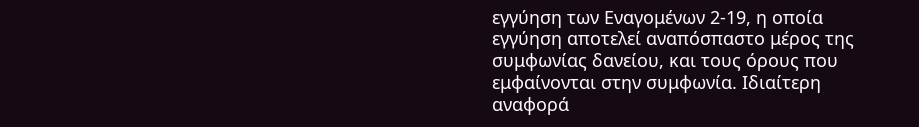εγγύηση των Εναγομένων 2-19, η οποία εγγύηση αποτελεί αναπόσπαστο μέρος της συμφωνίας δανείου, και τους όρους που εμφαίνονται στην συμφωνία. Ιδιαίτερη αναφορά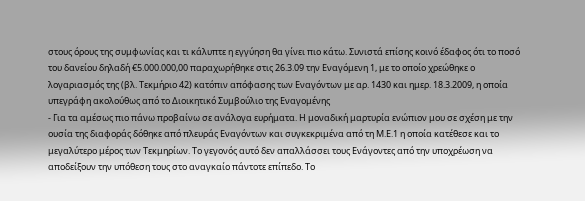στους όρους της συμφωνίας και τι κάλυπτε η εγγύηση θα γίνει πιο κάτω. Συνιστά επίσης κοινό έδαφος ότι το ποσό του δανείου δηλαδή €5.000.000,00 παραχωρήθηκε στις 26.3.09 την Εναγόμενη 1, με το οποίο χρεώθηκε ο λογαριασμός της (βλ. Τεκμήριο 42) κατόπιν απόφασης των Εναγόντων με αρ. 1430 και ημερ. 18.3.2009, η οποία υπεγράφη ακολούθως από το Διοικητικό Συμβούλιο της Εναγομένης
- Για τα αμέσως πιο πάνω προβαίνω σε ανάλογα ευρήματα. Η μοναδική μαρτυρία ενώπιον μου σε σχέση με την ουσία της διαφοράς δόθηκε από πλευράς Εναγόντων και συγκεκριμένα από τη Μ.Ε.1 η οποία κατέθεσε και το μεγαλύτερο μέρος των Τεκμηρίων. Το γεγονός αυτό δεν απαλλάσσει τους Ενάγοντες από την υποχρέωση να αποδείξουν την υπόθεση τους στο αναγκαίο πάντοτε επίπεδο. Το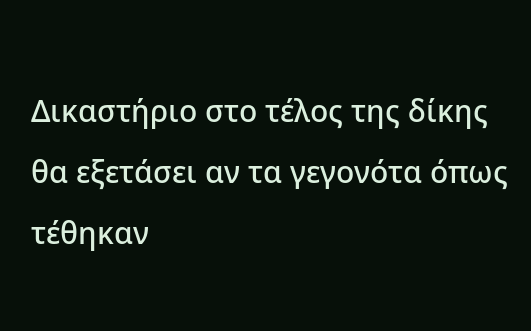Δικαστήριο στο τέλος της δίκης θα εξετάσει αν τα γεγονότα όπως τέθηκαν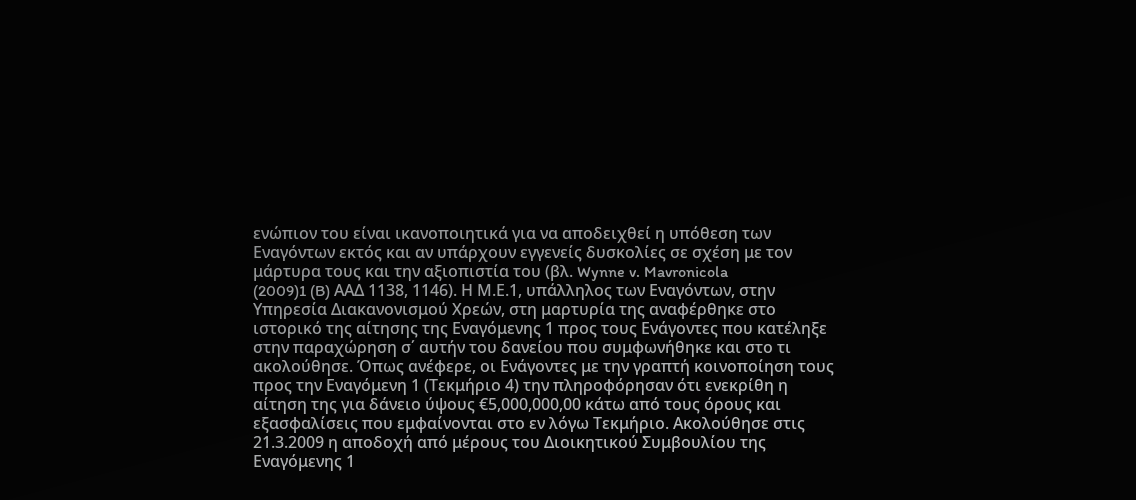ενώπιον του είναι ικανοποιητικά για να αποδειχθεί η υπόθεση των Εναγόντων εκτός και αν υπάρχουν εγγενείς δυσκολίες σε σχέση με τον μάρτυρα τους και την αξιοπιστία του (βλ. Wynne v. Mavronicola
(2009)1 (B) ΑΑΔ 1138, 1146). Η Μ.Ε.1, υπάλληλος των Εναγόντων, στην Υπηρεσία Διακανονισμού Χρεών, στη μαρτυρία της αναφέρθηκε στο ιστορικό της αίτησης της Εναγόμενης 1 προς τους Ενάγοντες που κατέληξε στην παραχώρηση σ΄ αυτήν του δανείου που συμφωνήθηκε και στο τι ακολούθησε. Όπως ανέφερε, οι Ενάγοντες με την γραπτή κοινοποίηση τους προς την Εναγόμενη 1 (Τεκμήριο 4) την πληροφόρησαν ότι ενεκρίθη η αίτηση της για δάνειο ύψους €5,000,000,00 κάτω από τους όρους και εξασφαλίσεις που εμφαίνονται στο εν λόγω Τεκμήριο. Ακολούθησε στις 21.3.2009 η αποδοχή από μέρους του Διοικητικού Συμβουλίου της Εναγόμενης 1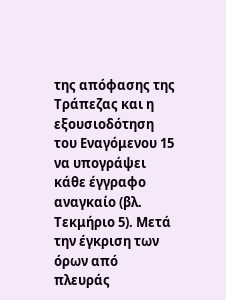της απόφασης της Τράπεζας και η εξουσιοδότηση του Εναγόμενου 15 να υπογράψει κάθε έγγραφο αναγκαίο (βλ. Τεκμήριο 5). Μετά την έγκριση των όρων από πλευράς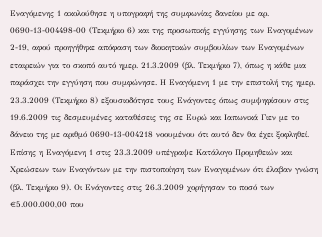Εναγόμενης 1 ακολούθησε η υπογραφή της συμφωνίας δανείου με αρ. 0690-13-004498-00 (Τεκμήριο 6) και της προσωπικής εγγύησης των Εναγομένων 2-19, αφού προηγήθηκε απόφαση των διοικητικών συμβουλίων των Εναγομένων εταιρειών για το σκοπό αυτό ημερ. 21.3.2009 (βλ. Τεκμήριο 7), όπως η κάθε μια παράσχει την εγγύηση που συμφώνησε. Η Εναγόμενη 1 με την επιστολή της ημερ. 23.3.2009 (Τεκμήριο 8) εξουσιοδότησε τους Ενάγοντες όπως συμψηφίσουν στις 19.6.2009 τις δεσμευμένες καταθέσεις της σε Ευρώ και Ιαπωνικά Γιεν με το δάνειο της με αριθμό 0690-13-004218 νοουμένου ότι αυτό δεν θα έχει ξοφληθεί. Επίσης η Εναγόμενη 1 στις 23.3.2009 υπέγραψε Κατάλογο Προμηθειών και Χρεώσεων των Εναγόντων με την πιστοποίηση των Εναγομένων ότι έλαβαν γνώση (βλ. Τεκμήριο 9). Οι Ενάγοντες στις 26.3.2009 χορήγησαν το ποσό των €5.000.000,00 που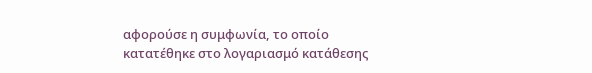αφορούσε η συμφωνία, το οποίο κατατέθηκε στο λογαριασμό κατάθεσης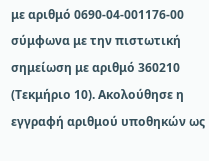με αριθμό 0690-04-001176-00 σύμφωνα με την πιστωτική σημείωση με αριθμό 360210 (Τεκμήριο 10). Ακολούθησε η εγγραφή αριθμού υποθηκών ως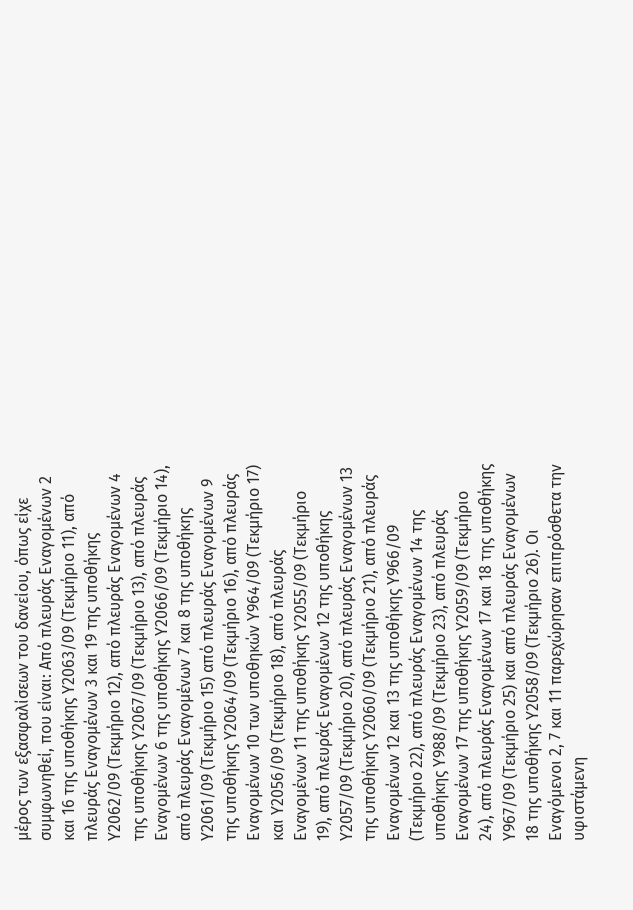μέρος των εξασφαλίσεων του δανείου, όπως είχε συμφωνηθεί, που είναι: Από πλευράς Εναγομένων 2 και 16 της υποθήκης Υ2063/09 (Τεκμήριο 11), από πλευράς Εναγομένων 3 και 19 της υποθήκης Υ2062/09 (Τεκμήριο 12), από πλευράς Εναγομένων 4 της υποθήκης Υ2067/09 (Τεκμήριο 13), από πλευράς Εναγομένων 6 της υποθήκης Υ2066/09 (Τεκμήριο 14), από πλευράς Εναγομένων 7 και 8 της υποθήκης Υ2061/09 (Τεκμήριο 15) από πλευράς Εναγομένων 9 της υποθήκης Υ2064/09 (Τεκμήριο 16), από πλευράς Εναγομένων 10 των υποθηκών Υ964/09 (Τεκμήριο 17) και Υ2056/09 (Τεκμήριο 18), από πλευράς Εναγομένων 11 της υποθήκης Υ2055/09 (Τεκμήριο 19), από πλευράς Εναγομένων 12 της υποθήκης Υ2057/09 (Τεκμήριο 20), από πλευράς Εναγομένων 13 της υποθήκης Υ2060/09 (Τεκμήριο 21), από πλευράς Εναγομένων 12 και 13 της υποθήκης Υ966/09 (Τεκμήριο 22), από πλευράς Εναγομένων 14 της υποθήκης Υ988/09 (Τεκμήριο 23), από πλευράς Εναγομένων 17 της υποθήκης Υ2059/09 (Τεκμήριο 24), από πλευράς Εναγομένων 17 και 18 της υποθήκης Υ967/09 (Τεκμήριο 25) και από πλευράς Εναγομένων 18 της υποθήκης Υ2058/09 (Τεκμήριο 26). Οι Εναγόμενοι 2, 7 και 11 παρεχώρησαν επιπρόσθετα την υφιστάμενη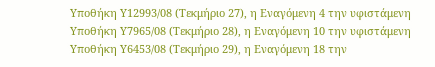Υποθήκη Υ12993/08 (Τεκμήριο 27), η Εναγόμενη 4 την υφιστάμενη Υποθήκη Υ7965/08 (Τεκμήριο 28), η Εναγόμενη 10 την υφιστάμενη Υποθήκη Υ6453/08 (Τεκμήριο 29), η Εναγόμενη 18 την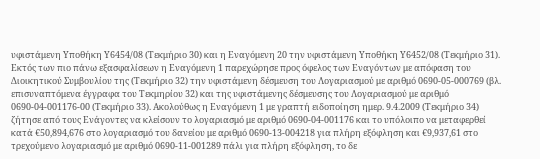υφιστάμενη Υποθήκη Υ6454/08 (Τεκμήριο 30) και η Εναγόμενη 20 την υφιστάμενη Υποθήκη Υ6452/08 (Τεκμήριο 31). Εκτός των πιο πάνω εξασφαλίσεων η Εναγόμενη 1 παρεχώρησε προς όφελος των Εναγόντων με απόφαση του Διοικητικού Συμβουλίου της (Τεκμήριο 32) την υφιστάμενη δέσμευση του Λογαριασμού με αριθμό 0690-05-000769 (βλ. επισυναπτόμενα έγγραφα του Τεκμηρίου 32) και της υφιστάμενης δέσμευσης του Λογαριασμού με αριθμό 0690-04-001176-00 (Τεκμήριο 33). Ακολούθως η Εναγόμενη 1 με γραπτή ειδοποίηση ημερ. 9.4.2009 (Τεκμήριο 34) ζήτησε από τους Ενάγοντες να κλείσουν το λογαριασμό με αριθμό 0690-04-001176 και το υπόλοιπο να μεταφερθεί κατά €50,894,676 στο λογαριασμό του δανείου με αριθμό 0690-13-004218 για πλήρη εξόφληση και €9,937,61 στο τρεχούμενο λογαριασμό με αριθμό 0690-11-001289 πάλι για πλήρη εξόφληση, το δε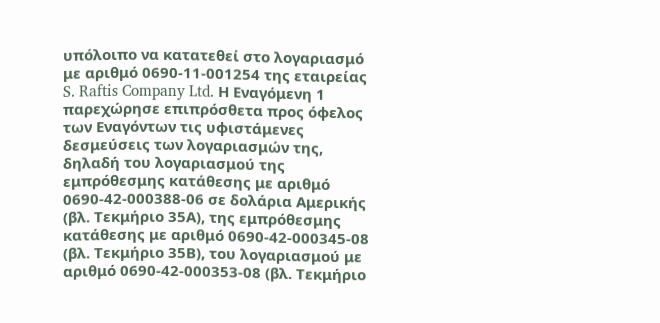υπόλοιπο να κατατεθεί στο λογαριασμό με αριθμό 0690-11-001254 της εταιρείας S. Raftis Company Ltd. Η Εναγόμενη 1 παρεχώρησε επιπρόσθετα προς όφελος των Εναγόντων τις υφιστάμενες δεσμεύσεις των λογαριασμών της, δηλαδή του λογαριασμού της εμπρόθεσμης κατάθεσης με αριθμό 0690-42-000388-06 σε δολάρια Αμερικής (βλ. Τεκμήριο 35Α), της εμπρόθεσμης κατάθεσης με αριθμό 0690-42-000345-08 (βλ. Τεκμήριο 35Β), του λογαριασμού με αριθμό 0690-42-000353-08 (βλ. Τεκμήριο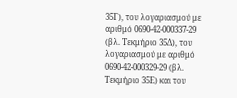35Γ), του λογαριασμού με αριθμό 0690-42-000337-29 (βλ. Τεκμήριο 35Δ), του λογαριασμού με αριθμό 0690-42-000329-29 (βλ. Τεκμήριο 35Ε) και του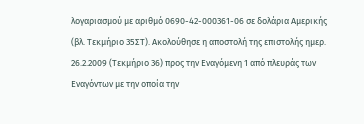λογαριασμού με αριθμό 0690-42-000361-06 σε δολάρια Αμερικής (βλ. Τεκμήριο 35ΣΤ). Ακολούθησε η αποστολή της επιστολής ημερ. 26.2.2009 (Τεκμήριο 36) προς την Εναγόμενη 1 από πλευράς των Εναγόντων με την οποία την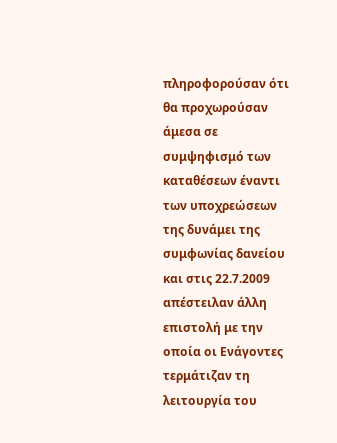πληροφορούσαν ότι θα προχωρούσαν άμεσα σε συμψηφισμό των καταθέσεων έναντι των υποχρεώσεων της δυνάμει της συμφωνίας δανείου και στις 22.7.2009 απέστειλαν άλλη επιστολή με την οποία οι Ενάγοντες τερμάτιζαν τη λειτουργία του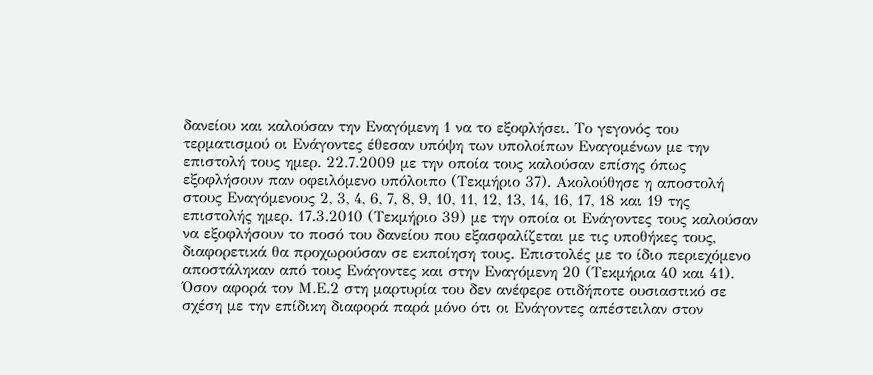δανείου και καλούσαν την Εναγόμενη 1 να το εξοφλήσει. Το γεγονός του τερματισμού οι Ενάγοντες έθεσαν υπόψη των υπολοίπων Εναγομένων με την επιστολή τους ημερ. 22.7.2009 με την οποία τους καλούσαν επίσης όπως εξοφλήσουν παν οφειλόμενο υπόλοιπο (Τεκμήριο 37). Ακολούθησε η αποστολή στους Εναγόμενους 2, 3, 4, 6, 7, 8, 9, 10, 11, 12, 13, 14, 16, 17, 18 και 19 της επιστολής ημερ. 17.3.2010 (Τεκμήριο 39) με την οποία οι Ενάγοντες τους καλούσαν να εξοφλήσουν το ποσό του δανείου που εξασφαλίζεται με τις υποθήκες τους, διαφορετικά θα προχωρούσαν σε εκποίηση τους. Επιστολές με το ίδιο περιεχόμενο αποστάληκαν από τους Ενάγοντες και στην Εναγόμενη 20 (Τεκμήρια 40 και 41). Όσον αφορά τον Μ.Ε.2 στη μαρτυρία του δεν ανέφερε οτιδήποτε ουσιαστικό σε σχέση με την επίδικη διαφορά παρά μόνο ότι οι Ενάγοντες απέστειλαν στον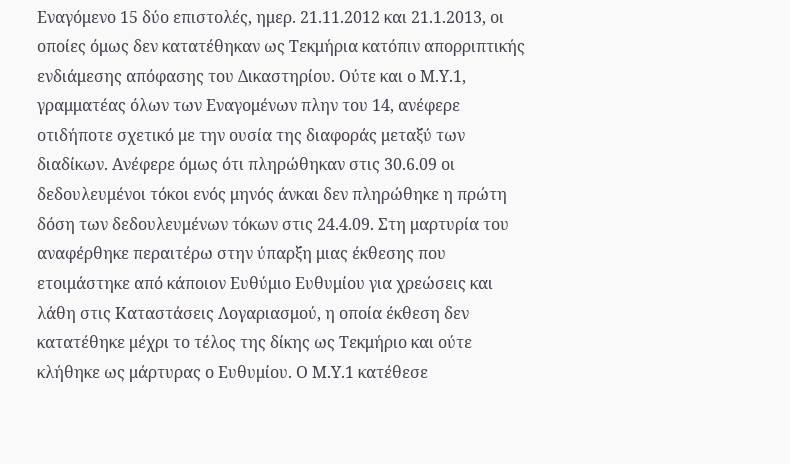Εναγόμενο 15 δύο επιστολές, ημερ. 21.11.2012 και 21.1.2013, οι οποίες όμως δεν κατατέθηκαν ως Τεκμήρια κατόπιν απορριπτικής ενδιάμεσης απόφασης του Δικαστηρίου. Ούτε και ο Μ.Υ.1, γραμματέας όλων των Εναγομένων πλην του 14, ανέφερε οτιδήποτε σχετικό με την ουσία της διαφοράς μεταξύ των διαδίκων. Ανέφερε όμως ότι πληρώθηκαν στις 30.6.09 οι δεδουλευμένοι τόκοι ενός μηνός άνκαι δεν πληρώθηκε η πρώτη δόση των δεδουλευμένων τόκων στις 24.4.09. Στη μαρτυρία του αναφέρθηκε περαιτέρω στην ύπαρξη μιας έκθεσης που ετοιμάστηκε από κάποιον Ευθύμιο Ευθυμίου για χρεώσεις και λάθη στις Καταστάσεις Λογαριασμού, η οποία έκθεση δεν κατατέθηκε μέχρι το τέλος της δίκης ως Τεκμήριο και ούτε κλήθηκε ως μάρτυρας ο Ευθυμίου. Ο Μ.Υ.1 κατέθεσε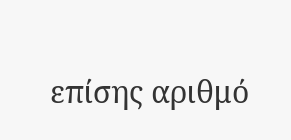επίσης αριθμό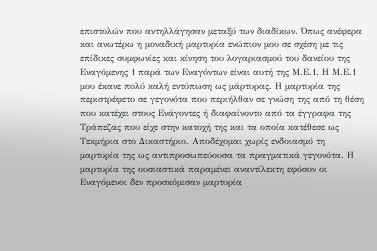επιστολών που αντηλλάγησαν μεταξύ των διαδίκων. Όπως ανέφερα και ανωτέρω η μοναδική μαρτυρία ενώπιον μου σε σχέση με τις επίδικες συμφωνίες και κίνηση του λογαριασμού του δανείου της Εναγόμενης 1 παρά των Εναγόντων είναι αυτή της Μ.Ε.1. Η Μ.Ε.1 μου έκανε πολύ καλή εντύπωση ως μάρτυρας. Η μαρτυρία της περιστρέφετο σε γεγονότα που περιήλθαν σε γνώση της από τη θέση που κατέχει στους Ενάγοντες ή διαφαίνοντο από τα έγγραφα της Τράπεζας που είχε στην κατοχή της και τα οποία κατέθεσε ως Τεκμήρια στο Δικαστήριο. Αποδέχομαι χωρίς ενδοιασμό τη μαρτυρία της ως αντιπροσωπεύουσα τα πραγματικά γεγονότα. Η μαρτυρία της ουσιαστικά παραμένει αναντίλεκτη εφόσον οι Εναγόμενοι δεν προσκόμισαν μαρτυρία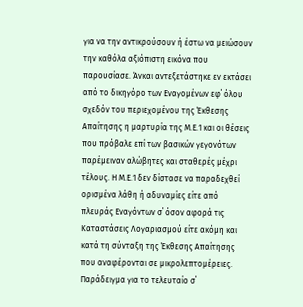για να την αντικρούσουν ή έστω να μειώσουν την καθόλα αξιόπιστη εικόνα που παρουσίασε. Άνκαι αντεξετάστηκε εν εκτάσει από το δικηγόρο των Εναγομένων εφ΄ όλου σχεδόν του περιεχομένου της Έκθεσης Απαίτησης η μαρτυρία της Μ.Ε.1 και οι θέσεις που πρόβαλε επί των βασικών γεγονότων παρέμειναν αλώβητες και σταθερές μέχρι τέλους. Η Μ.Ε.1 δεν δίστασε να παραδεχθεί ορισμένα λάθη ή αδυναμίες είτε από πλευράς Εναγόντων σ΄ όσον αφορά τις Καταστάσεις Λογαριασμού είτε ακόμη και κατά τη σύνταξη της Έκθεσης Απαίτησης που αναφέρονται σε μικρολεπτομέρειες. Παράδειγμα για το τελευταίο σ΄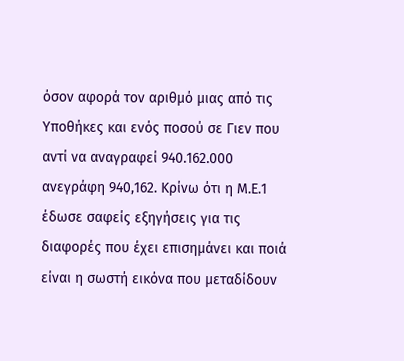όσον αφορά τον αριθμό μιας από τις Υποθήκες και ενός ποσού σε Γιεν που αντί να αναγραφεί 940.162.000 ανεγράφη 940,162. Κρίνω ότι η Μ.Ε.1 έδωσε σαφείς εξηγήσεις για τις διαφορές που έχει επισημάνει και ποιά είναι η σωστή εικόνα που μεταδίδουν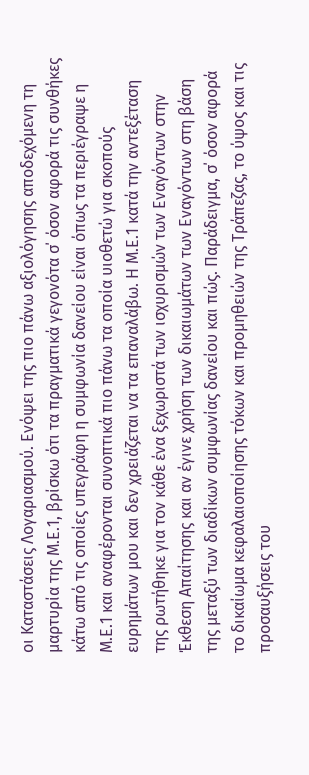οι Καταστάσεις Λογαριασμού. Ενόψει της πιο πάνω αξιολόγησης αποδεχόμενη τη μαρτυρία της Μ.Ε.1, βρίσκω ότι τα πραγματικά γεγονότα σ΄ όσον αφορά τις συνθήκες κάτω από τις οποίες υπεγράφη η συμφωνία δανείου είναι όπως τα περιέγραψε η Μ.Ε.1 και αναφέρονται συνοπτικά πιο πάνω τα οποία υιοθετώ για σκοπούς ευρημάτων μου και δεν χρειάζεται να τα επαναλάβω. Η Μ.Ε.1 κατά την αντεξέταση της ρωτήθηκε για τον κάθε ένα ξεχωριστά των ισχυρισμών των Εναγόντων στην Έκθεση Απαίτησης και αν έγινε χρήση των δικαιωμάτων των Εναγόντων στη βάση της μεταξύ των διαδίκων συμφωνίας δανείου και πώς. Παράδειγμα, σ΄ όσον αφορά το δικαίωμα κεφαλαιοποίησης τόκων και προμηθειών της Τράπεζας, το ύψος και τις προσαυξήσεις του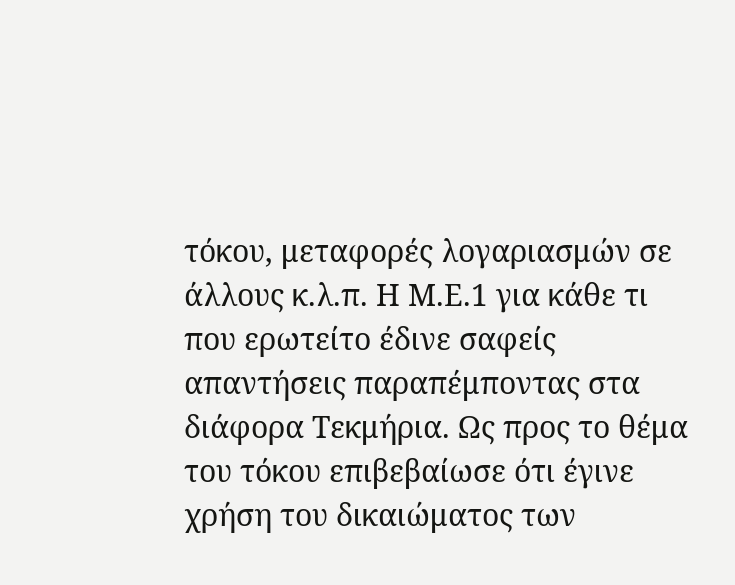τόκου, μεταφορές λογαριασμών σε άλλους κ.λ.π. Η Μ.Ε.1 για κάθε τι που ερωτείτο έδινε σαφείς απαντήσεις παραπέμποντας στα διάφορα Τεκμήρια. Ως προς το θέμα του τόκου επιβεβαίωσε ότι έγινε χρήση του δικαιώματος των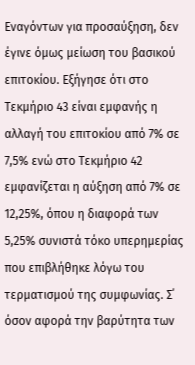Εναγόντων για προσαύξηση, δεν έγινε όμως μείωση του βασικού επιτοκίου. Εξήγησε ότι στο Τεκμήριο 43 είναι εμφανής η αλλαγή του επιτοκίου από 7% σε 7,5% ενώ στο Τεκμήριο 42 εμφανίζεται η αύξηση από 7% σε 12,25%, όπου η διαφορά των 5,25% συνιστά τόκο υπερημερίας που επιβλήθηκε λόγω του τερματισμού της συμφωνίας. Σ΄ όσον αφορά την βαρύτητα των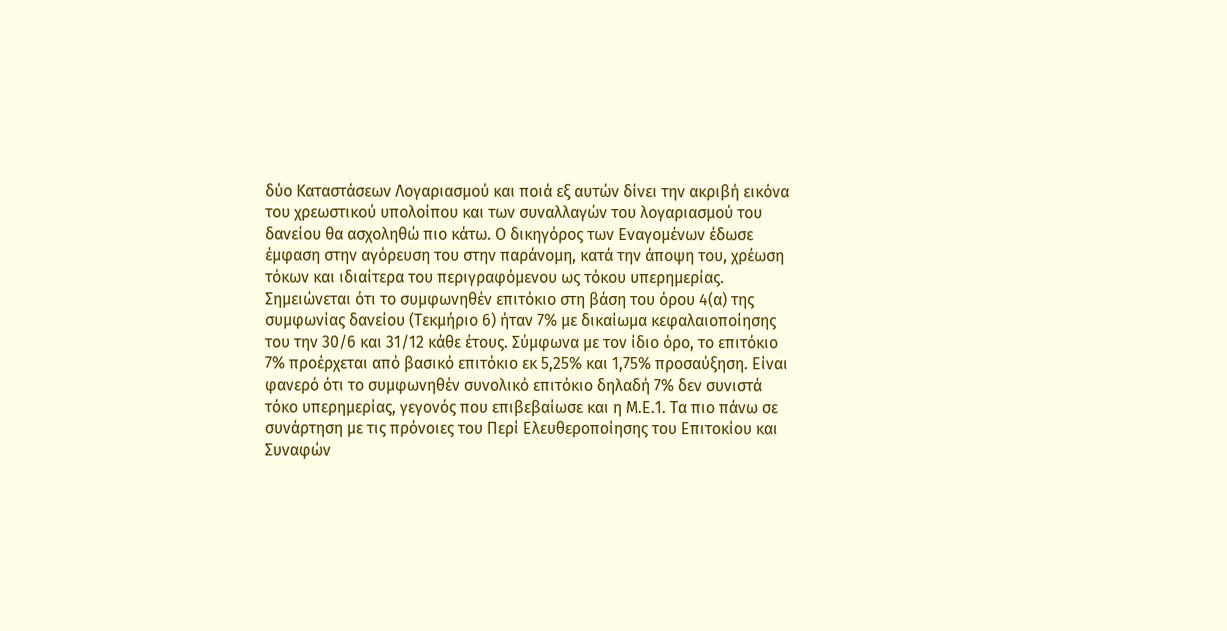δύο Καταστάσεων Λογαριασμού και ποιά εξ αυτών δίνει την ακριβή εικόνα του χρεωστικού υπολοίπου και των συναλλαγών του λογαριασμού του δανείου θα ασχοληθώ πιο κάτω. Ο δικηγόρος των Εναγομένων έδωσε έμφαση στην αγόρευση του στην παράνομη, κατά την άποψη του, χρέωση τόκων και ιδιαίτερα του περιγραφόμενου ως τόκου υπερημερίας. Σημειώνεται ότι το συμφωνηθέν επιτόκιο στη βάση του όρου 4(α) της συμφωνίας δανείου (Τεκμήριο 6) ήταν 7% με δικαίωμα κεφαλαιοποίησης του την 30/6 και 31/12 κάθε έτους. Σύμφωνα με τον ίδιο όρο, το επιτόκιο 7% προέρχεται από βασικό επιτόκιο εκ 5,25% και 1,75% προσαύξηση. Είναι φανερό ότι το συμφωνηθέν συνολικό επιτόκιο δηλαδή 7% δεν συνιστά τόκο υπερημερίας, γεγονός που επιβεβαίωσε και η Μ.Ε.1. Τα πιο πάνω σε συνάρτηση με τις πρόνοιες του Περί Ελευθεροποίησης του Επιτοκίου και Συναφών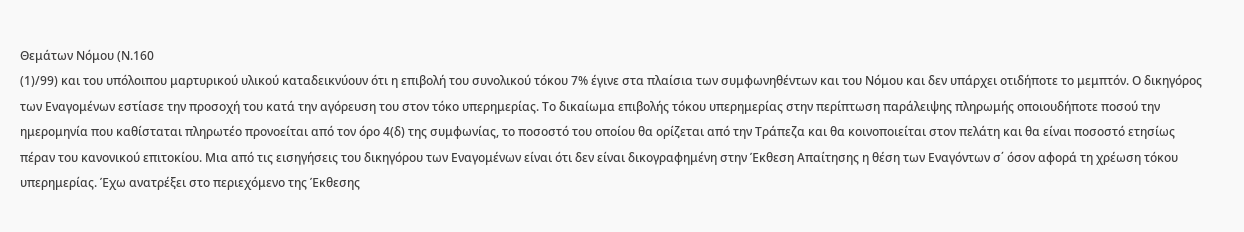Θεμάτων Νόμου (Ν.160
(1)/99) και του υπόλοιπου μαρτυρικού υλικού καταδεικνύουν ότι η επιβολή του συνολικού τόκου 7% έγινε στα πλαίσια των συμφωνηθέντων και του Νόμου και δεν υπάρχει οτιδήποτε το μεμπτόν. Ο δικηγόρος των Εναγομένων εστίασε την προσοχή του κατά την αγόρευση του στον τόκο υπερημερίας. Το δικαίωμα επιβολής τόκου υπερημερίας στην περίπτωση παράλειψης πληρωμής οποιουδήποτε ποσού την ημερομηνία που καθίσταται πληρωτέο προνοείται από τον όρο 4(δ) της συμφωνίας, το ποσοστό του οποίου θα ορίζεται από την Τράπεζα και θα κοινοποιείται στον πελάτη και θα είναι ποσοστό ετησίως πέραν του κανονικού επιτοκίου. Μια από τις εισηγήσεις του δικηγόρου των Εναγομένων είναι ότι δεν είναι δικογραφημένη στην Έκθεση Απαίτησης η θέση των Εναγόντων σ΄ όσον αφορά τη χρέωση τόκου υπερημερίας. Έχω ανατρέξει στο περιεχόμενο της Έκθεσης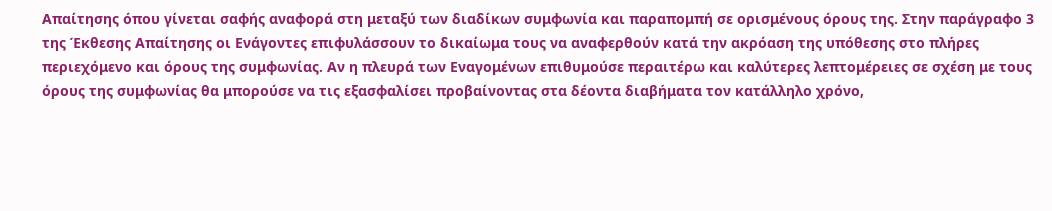Απαίτησης όπου γίνεται σαφής αναφορά στη μεταξύ των διαδίκων συμφωνία και παραπομπή σε ορισμένους όρους της. Στην παράγραφο 3 της Έκθεσης Απαίτησης οι Ενάγοντες επιφυλάσσουν το δικαίωμα τους να αναφερθούν κατά την ακρόαση της υπόθεσης στο πλήρες περιεχόμενο και όρους της συμφωνίας. Αν η πλευρά των Εναγομένων επιθυμούσε περαιτέρω και καλύτερες λεπτομέρειες σε σχέση με τους όρους της συμφωνίας θα μπορούσε να τις εξασφαλίσει προβαίνοντας στα δέοντα διαβήματα τον κατάλληλο χρόνο,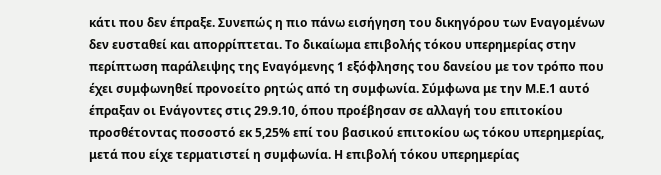κάτι που δεν έπραξε. Συνεπώς η πιο πάνω εισήγηση του δικηγόρου των Εναγομένων δεν ευσταθεί και απορρίπτεται. Το δικαίωμα επιβολής τόκου υπερημερίας στην περίπτωση παράλειψης της Εναγόμενης 1 εξόφλησης του δανείου με τον τρόπο που έχει συμφωνηθεί προνοείτο ρητώς από τη συμφωνία. Σύμφωνα με την Μ.Ε.1 αυτό έπραξαν οι Ενάγοντες στις 29.9.10, όπου προέβησαν σε αλλαγή του επιτοκίου προσθέτοντας ποσοστό εκ 5,25% επί του βασικού επιτοκίου ως τόκου υπερημερίας, μετά που είχε τερματιστεί η συμφωνία. Η επιβολή τόκου υπερημερίας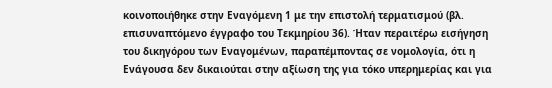κοινοποιήθηκε στην Εναγόμενη 1 με την επιστολή τερματισμού (βλ. επισυναπτόμενο έγγραφο του Τεκμηρίου 36). Ήταν περαιτέρω εισήγηση του δικηγόρου των Εναγομένων, παραπέμποντας σε νομολογία, ότι η Ενάγουσα δεν δικαιούται στην αξίωση της για τόκο υπερημερίας και για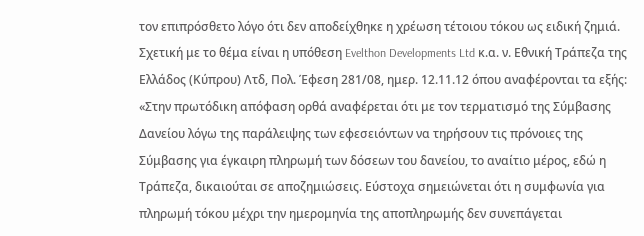τον επιπρόσθετο λόγο ότι δεν αποδείχθηκε η χρέωση τέτοιου τόκου ως ειδική ζημιά. Σχετική με το θέμα είναι η υπόθεση Evelthon Developments Ltd κ.α. ν. Εθνική Τράπεζα της Ελλάδος (Κύπρου) Λτδ, Πολ. Έφεση 281/08, ημερ. 12.11.12 όπου αναφέρονται τα εξής: «Στην πρωτόδικη απόφαση ορθά αναφέρεται ότι με τον τερματισμό της Σύμβασης Δανείου λόγω της παράλειψης των εφεσειόντων να τηρήσουν τις πρόνοιες της Σύμβασης για έγκαιρη πληρωμή των δόσεων του δανείου, το αναίτιο μέρος, εδώ η Τράπεζα, δικαιούται σε αποζημιώσεις. Εύστοχα σημειώνεται ότι η συμφωνία για πληρωμή τόκου μέχρι την ημερομηνία της αποπληρωμής δεν συνεπάγεται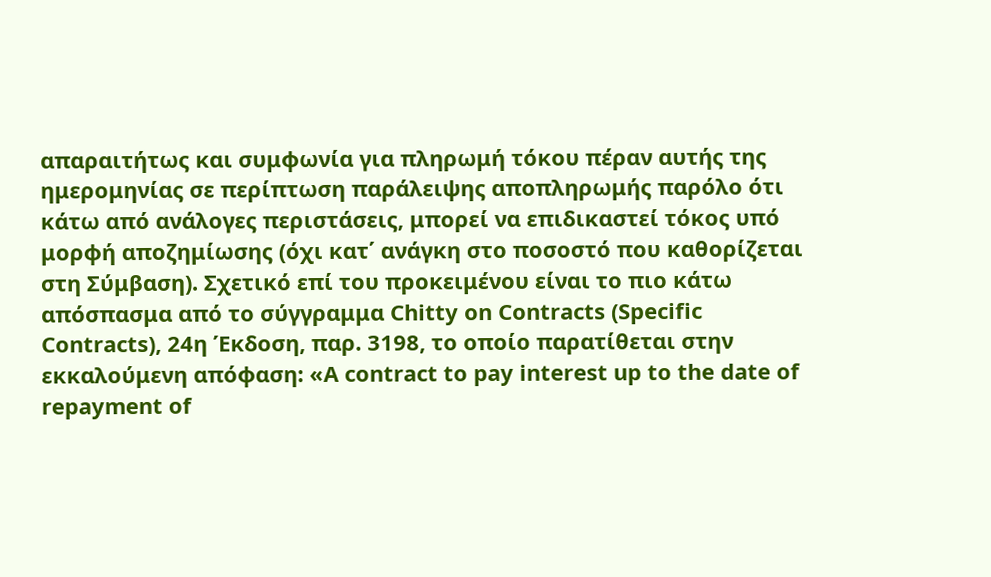απαραιτήτως και συμφωνία για πληρωμή τόκου πέραν αυτής της ημερομηνίας σε περίπτωση παράλειψης αποπληρωμής παρόλο ότι κάτω από ανάλογες περιστάσεις, μπορεί να επιδικαστεί τόκος υπό μορφή αποζημίωσης (όχι κατ΄ ανάγκη στο ποσοστό που καθορίζεται στη Σύμβαση). Σχετικό επί του προκειμένου είναι το πιο κάτω απόσπασμα από το σύγγραμμα Chitty on Contracts (Specific Contracts), 24η Έκδοση, παρ. 3198, το οποίο παρατίθεται στην εκκαλούμενη απόφαση: «A contract to pay interest up to the date of repayment of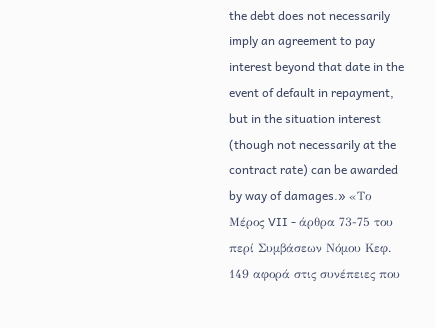the debt does not necessarily imply an agreement to pay interest beyond that date in the event of default in repayment, but in the situation interest (though not necessarily at the contract rate) can be awarded by way of damages.» «Το Μέρος VII - άρθρα 73-75 του περί Συμβάσεων Νόμου Κεφ. 149 αφορά στις συνέπειες που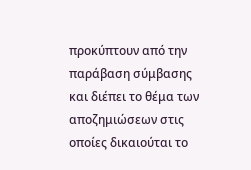προκύπτουν από την παράβαση σύμβασης και διέπει το θέμα των αποζημιώσεων στις οποίες δικαιούται το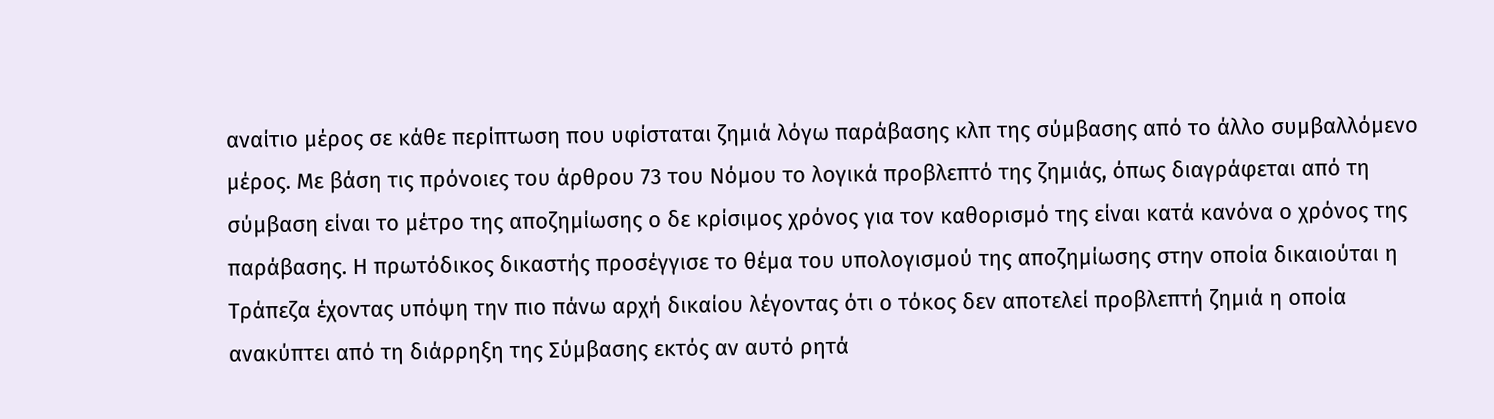αναίτιο μέρος σε κάθε περίπτωση που υφίσταται ζημιά λόγω παράβασης κλπ της σύμβασης από το άλλο συμβαλλόμενο μέρος. Με βάση τις πρόνοιες του άρθρου 73 του Νόμου το λογικά προβλεπτό της ζημιάς, όπως διαγράφεται από τη σύμβαση είναι το μέτρο της αποζημίωσης ο δε κρίσιμος χρόνος για τον καθορισμό της είναι κατά κανόνα ο χρόνος της παράβασης. Η πρωτόδικος δικαστής προσέγγισε το θέμα του υπολογισμού της αποζημίωσης στην οποία δικαιούται η Τράπεζα έχοντας υπόψη την πιο πάνω αρχή δικαίου λέγοντας ότι ο τόκος δεν αποτελεί προβλεπτή ζημιά η οποία ανακύπτει από τη διάρρηξη της Σύμβασης εκτός αν αυτό ρητά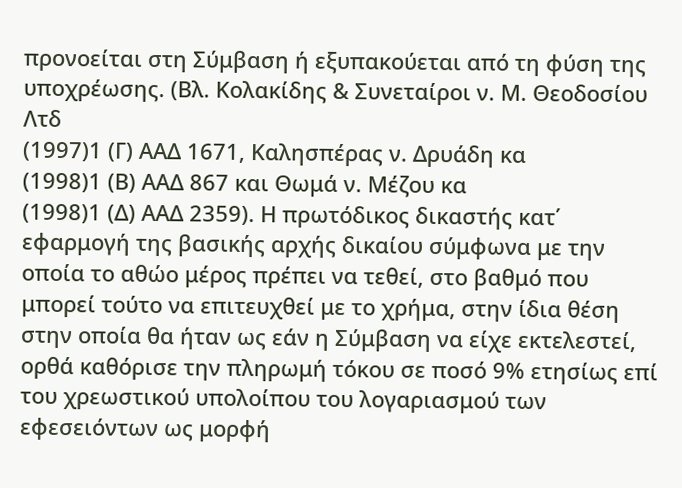προνοείται στη Σύμβαση ή εξυπακούεται από τη φύση της υποχρέωσης. (Βλ. Κολακίδης & Συνεταίροι ν. Μ. Θεοδοσίου Λτδ
(1997)1 (Γ) ΑΑΔ 1671, Καλησπέρας ν. Δρυάδη κα
(1998)1 (Β) ΑΑΔ 867 και Θωμά ν. Μέζου κα
(1998)1 (Δ) ΑΑΔ 2359). Η πρωτόδικος δικαστής κατ΄ εφαρμογή της βασικής αρχής δικαίου σύμφωνα με την οποία το αθώο μέρος πρέπει να τεθεί, στο βαθμό που μπορεί τούτο να επιτευχθεί με το χρήμα, στην ίδια θέση στην οποία θα ήταν ως εάν η Σύμβαση να είχε εκτελεστεί, ορθά καθόρισε την πληρωμή τόκου σε ποσό 9% ετησίως επί του χρεωστικού υπολοίπου του λογαριασμού των εφεσειόντων ως μορφή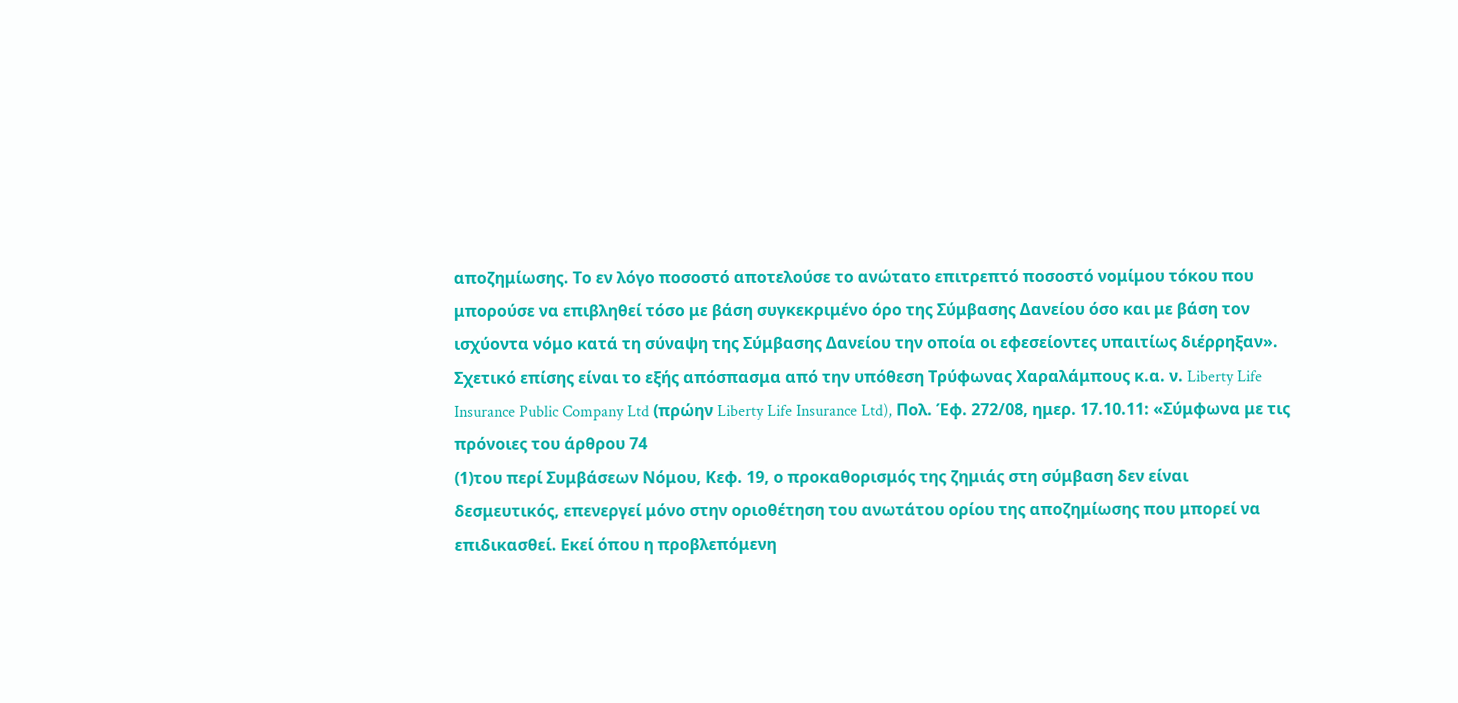αποζημίωσης. Το εν λόγο ποσοστό αποτελούσε το ανώτατο επιτρεπτό ποσοστό νομίμου τόκου που μπορούσε να επιβληθεί τόσο με βάση συγκεκριμένο όρο της Σύμβασης Δανείου όσο και με βάση τον ισχύοντα νόμο κατά τη σύναψη της Σύμβασης Δανείου την οποία οι εφεσείοντες υπαιτίως διέρρηξαν». Σχετικό επίσης είναι το εξής απόσπασμα από την υπόθεση Τρύφωνας Χαραλάμπους κ.α. ν. Liberty Life Insurance Public Company Ltd (πρώην Liberty Life Insurance Ltd), Πολ. Έφ. 272/08, ημερ. 17.10.11: «Σύμφωνα με τις πρόνοιες του άρθρου 74
(1)του περί Συμβάσεων Νόμου, Κεφ. 19, ο προκαθορισμός της ζημιάς στη σύμβαση δεν είναι δεσμευτικός, επενεργεί μόνο στην οριοθέτηση του ανωτάτου ορίου της αποζημίωσης που μπορεί να επιδικασθεί. Εκεί όπου η προβλεπόμενη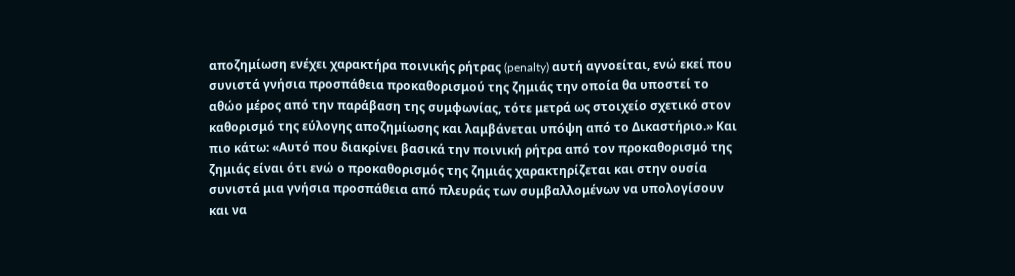αποζημίωση ενέχει χαρακτήρα ποινικής ρήτρας (penalty) αυτή αγνοείται, ενώ εκεί που συνιστά γνήσια προσπάθεια προκαθορισμού της ζημιάς την οποία θα υποστεί το αθώο μέρος από την παράβαση της συμφωνίας, τότε μετρά ως στοιχείο σχετικό στον καθορισμό της εύλογης αποζημίωσης και λαμβάνεται υπόψη από το Δικαστήριο.» Και πιο κάτω: «Αυτό που διακρίνει βασικά την ποινική ρήτρα από τον προκαθορισμό της ζημιάς είναι ότι ενώ ο προκαθορισμός της ζημιάς χαρακτηρίζεται και στην ουσία συνιστά μια γνήσια προσπάθεια από πλευράς των συμβαλλομένων να υπολογίσουν και να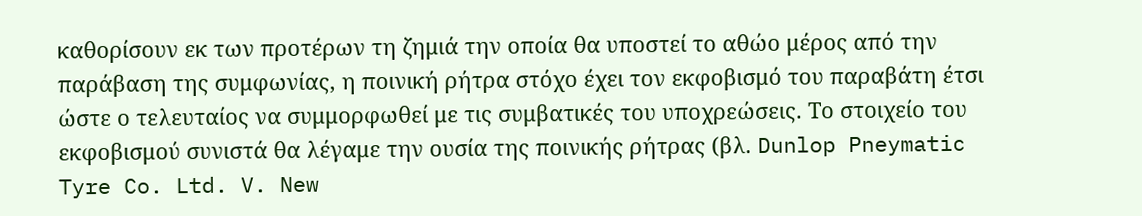καθορίσουν εκ των προτέρων τη ζημιά την οποία θα υποστεί το αθώο μέρος από την παράβαση της συμφωνίας, η ποινική ρήτρα στόχο έχει τον εκφοβισμό του παραβάτη έτσι ώστε ο τελευταίος να συμμορφωθεί με τις συμβατικές του υποχρεώσεις. Το στοιχείο του εκφοβισμού συνιστά θα λέγαμε την ουσία της ποινικής ρήτρας (βλ. Dunlop Pneymatic Tyre Co. Ltd. V. New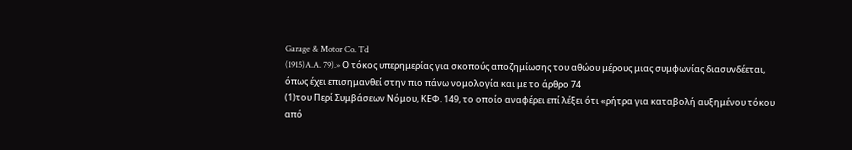Garage & Motor Co. Td
(1915)A.A. 79).» Ο τόκος υπερημερίας για σκοπούς αποζημίωσης του αθώου μέρους μιας συμφωνίας διασυνδέεται, όπως έχει επισημανθεί στην πιο πάνω νομολογία και με το άρθρο 74
(1)του Περί Συμβάσεων Νόμου, ΚΕΦ. 149, το οποίο αναφέρει επί λέξει ότι «ρήτρα για καταβολή αυξημένου τόκου από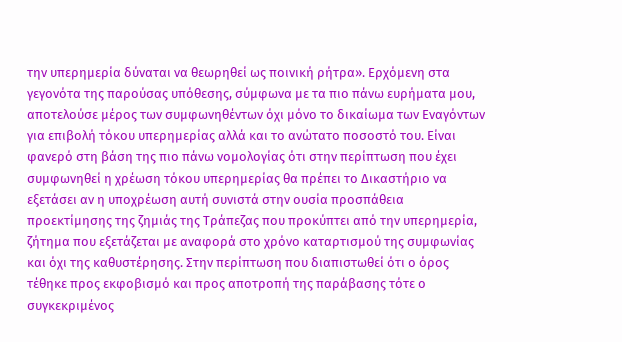την υπερημερία δύναται να θεωρηθεί ως ποινική ρήτρα». Ερχόμενη στα γεγονότα της παρούσας υπόθεσης, σύμφωνα με τα πιο πάνω ευρήματα μου, αποτελούσε μέρος των συμφωνηθέντων όχι μόνο το δικαίωμα των Εναγόντων για επιβολή τόκου υπερημερίας αλλά και το ανώτατο ποσοστό του. Είναι φανερό στη βάση της πιο πάνω νομολογίας ότι στην περίπτωση που έχει συμφωνηθεί η χρέωση τόκου υπερημερίας θα πρέπει το Δικαστήριο να εξετάσει αν η υποχρέωση αυτή συνιστά στην ουσία προσπάθεια προεκτίμησης της ζημιάς της Τράπεζας που προκύπτει από την υπερημερία, ζήτημα που εξετάζεται με αναφορά στο χρόνο καταρτισμού της συμφωνίας και όχι της καθυστέρησης. Στην περίπτωση που διαπιστωθεί ότι ο όρος τέθηκε προς εκφοβισμό και προς αποτροπή της παράβασης τότε ο συγκεκριμένος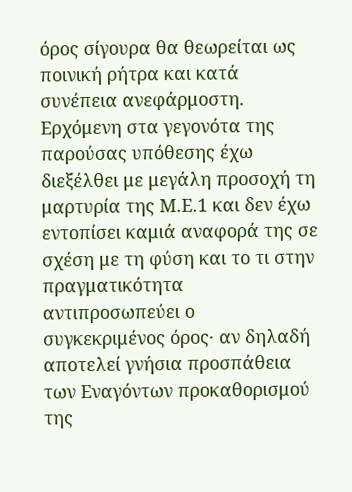όρος σίγουρα θα θεωρείται ως ποινική ρήτρα και κατά συνέπεια ανεφάρμοστη. Ερχόμενη στα γεγονότα της παρούσας υπόθεσης έχω διεξέλθει με μεγάλη προσοχή τη μαρτυρία της Μ.Ε.1 και δεν έχω εντοπίσει καμιά αναφορά της σε σχέση με τη φύση και το τι στην πραγματικότητα αντιπροσωπεύει ο συγκεκριμένος όρος· αν δηλαδή αποτελεί γνήσια προσπάθεια των Εναγόντων προκαθορισμού της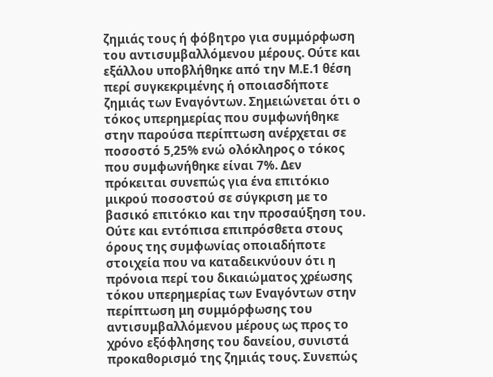ζημιάς τους ή φόβητρο για συμμόρφωση του αντισυμβαλλόμενου μέρους. Ούτε και εξάλλου υποβλήθηκε από την Μ.Ε.1 θέση περί συγκεκριμένης ή οποιασδήποτε ζημιάς των Εναγόντων. Σημειώνεται ότι ο τόκος υπερημερίας που συμφωνήθηκε στην παρούσα περίπτωση ανέρχεται σε ποσοστό 5,25% ενώ ολόκληρος ο τόκος που συμφωνήθηκε είναι 7%. Δεν πρόκειται συνεπώς για ένα επιτόκιο μικρού ποσοστού σε σύγκριση με το βασικό επιτόκιο και την προσαύξηση του. Ούτε και εντόπισα επιπρόσθετα στους όρους της συμφωνίας οποιαδήποτε στοιχεία που να καταδεικνύουν ότι η πρόνοια περί του δικαιώματος χρέωσης τόκου υπερημερίας των Εναγόντων στην περίπτωση μη συμμόρφωσης του αντισυμβαλλόμενου μέρους ως προς το χρόνο εξόφλησης του δανείου, συνιστά προκαθορισμό της ζημιάς τους. Συνεπώς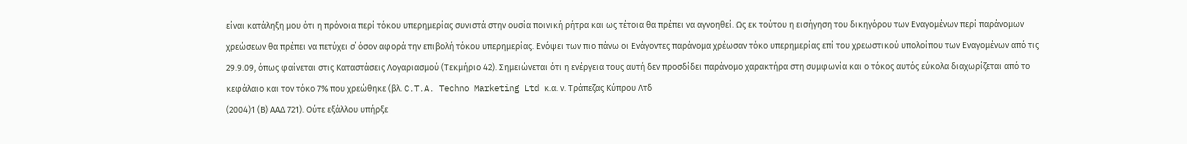είναι κατάληξη μου ότι η πρόνοια περί τόκου υπερημερίας συνιστά στην ουσία ποινική ρήτρα και ως τέτοια θα πρέπει να αγνοηθεί. Ως εκ τούτου η εισήγηση του δικηγόρου των Εναγομένων περί παράνομων χρεώσεων θα πρέπει να πετύχει σ΄ όσον αφορά την επιβολή τόκου υπερημερίας. Ενόψει των πιο πάνω οι Ενάγοντες παράνομα χρέωσαν τόκο υπερημερίας επί του χρεωστικού υπολοίπου των Εναγομένων από τις 29.9.09, όπως φαίνεται στις Καταστάσεις Λογαριασμού (Τεκμήριο 42). Σημειώνεται ότι η ενέργεια τους αυτή δεν προσδίδει παράνομο χαρακτήρα στη συμφωνία και ο τόκος αυτός εύκολα διαχωρίζεται από το κεφάλαιο και τον τόκο 7% που χρεώθηκε (βλ. C.T.A. Techno Marketing Ltd κ.α. ν. Τράπεζας Κύπρου Λτδ
(2004)1 (Β) ΑΑΔ 721). Ούτε εξάλλου υπήρξε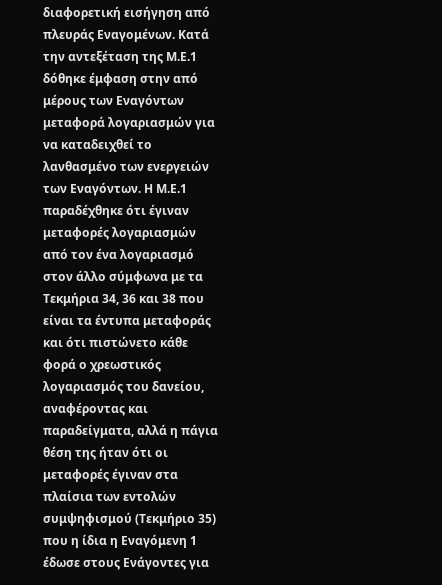διαφορετική εισήγηση από πλευράς Εναγομένων. Κατά την αντεξέταση της Μ.Ε.1 δόθηκε έμφαση στην από μέρους των Εναγόντων μεταφορά λογαριασμών για να καταδειχθεί το λανθασμένο των ενεργειών των Εναγόντων. Η Μ.Ε.1 παραδέχθηκε ότι έγιναν μεταφορές λογαριασμών από τον ένα λογαριασμό στον άλλο σύμφωνα με τα Τεκμήρια 34, 36 και 38 που είναι τα έντυπα μεταφοράς και ότι πιστώνετο κάθε φορά ο χρεωστικός λογαριασμός του δανείου, αναφέροντας και παραδείγματα, αλλά η πάγια θέση της ήταν ότι οι μεταφορές έγιναν στα πλαίσια των εντολών συμψηφισμού (Τεκμήριο 35) που η ίδια η Εναγόμενη 1 έδωσε στους Ενάγοντες για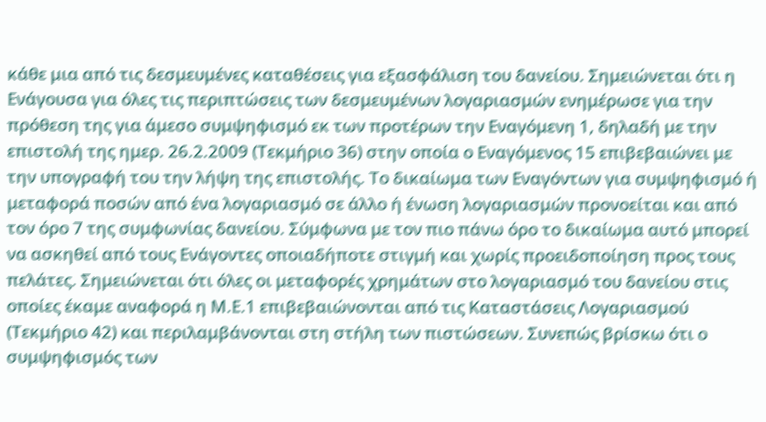κάθε μια από τις δεσμευμένες καταθέσεις για εξασφάλιση του δανείου. Σημειώνεται ότι η Ενάγουσα για όλες τις περιπτώσεις των δεσμευμένων λογαριασμών ενημέρωσε για την πρόθεση της για άμεσο συμψηφισμό εκ των προτέρων την Εναγόμενη 1, δηλαδή με την επιστολή της ημερ. 26.2.2009 (Τεκμήριο 36) στην οποία ο Εναγόμενος 15 επιβεβαιώνει με την υπογραφή του την λήψη της επιστολής. Το δικαίωμα των Εναγόντων για συμψηφισμό ή μεταφορά ποσών από ένα λογαριασμό σε άλλο ή ένωση λογαριασμών προνοείται και από τον όρο 7 της συμφωνίας δανείου. Σύμφωνα με τον πιο πάνω όρο το δικαίωμα αυτό μπορεί να ασκηθεί από τους Ενάγοντες οποιαδήποτε στιγμή και χωρίς προειδοποίηση προς τους πελάτες. Σημειώνεται ότι όλες οι μεταφορές χρημάτων στο λογαριασμό του δανείου στις οποίες έκαμε αναφορά η Μ.Ε.1 επιβεβαιώνονται από τις Καταστάσεις Λογαριασμού (Τεκμήριο 42) και περιλαμβάνονται στη στήλη των πιστώσεων. Συνεπώς βρίσκω ότι ο συμψηφισμός των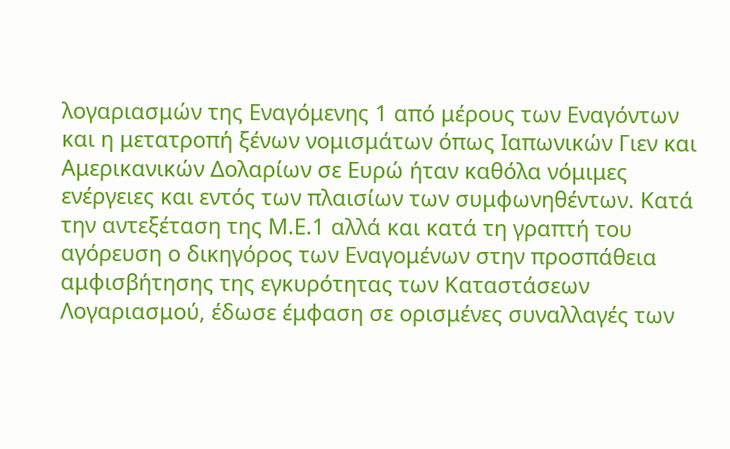λογαριασμών της Εναγόμενης 1 από μέρους των Εναγόντων και η μετατροπή ξένων νομισμάτων όπως Ιαπωνικών Γιεν και Αμερικανικών Δολαρίων σε Ευρώ ήταν καθόλα νόμιμες ενέργειες και εντός των πλαισίων των συμφωνηθέντων. Κατά την αντεξέταση της Μ.Ε.1 αλλά και κατά τη γραπτή του αγόρευση ο δικηγόρος των Εναγομένων στην προσπάθεια αμφισβήτησης της εγκυρότητας των Καταστάσεων Λογαριασμού, έδωσε έμφαση σε ορισμένες συναλλαγές των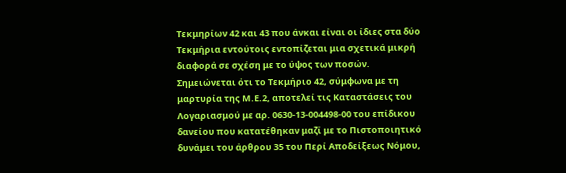Τεκμηρίων 42 και 43 που άνκαι είναι οι ίδιες στα δύο Τεκμήρια εντούτοις εντοπίζεται μια σχετικά μικρή διαφορά σε σχέση με το ύψος των ποσών. Σημειώνεται ότι το Τεκμήριο 42, σύμφωνα με τη μαρτυρία της Μ.Ε.2, αποτελεί τις Καταστάσεις του Λογαριασμού με αρ. 0630-13-004498-00 του επίδικου δανείου που κατατέθηκαν μαζί με το Πιστοποιητικό δυνάμει του άρθρου 35 του Περί Αποδείξεως Νόμου,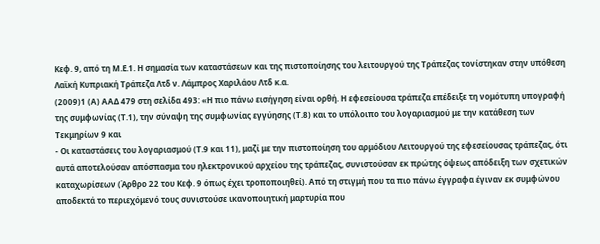Κεφ. 9, από τη Μ.Ε.1. Η σημασία των καταστάσεων και της πιστοποίησης του λειτουργού της Τράπεζας τονίστηκαν στην υπόθεση Λαϊκή Κυπριακή Τράπεζα Λτδ ν. Λάμπρος Χαριλάου Λτδ κ.α.
(2009)1 (Α) ΑΑΔ 479 στη σελίδα 493: «Η πιο πάνω εισήγηση είναι ορθή. Η εφεσείουσα τράπεζα επέδειξε τη νομότυπη υπογραφή της συμφωνίας (Τ.1), την σύναψη της συμφωνίας εγγύησης (Τ.8) και το υπόλοιπο του λογαριασμού με την κατάθεση των Τεκμηρίων 9 και
- Οι καταστάσεις του λογαριασμού (Τ.9 και 11), μαζί με την πιστοποίηση του αρμόδιου Λειτουργού της εφεσείουσας τράπεζας, ότι αυτά αποτελούσαν απόσπασμα του ηλεκτρονικού αρχείου της τράπεζας, συνιστούσαν εκ πρώτης όψεως απόδειξη των σχετικών καταχωρίσεων (Άρθρο 22 του Κεφ. 9 όπως έχει τροποποιηθεί). Από τη στιγμή που τα πιο πάνω έγγραφα έγιναν εκ συμφώνου αποδεκτά το περιεχόμενό τους συνιστούσε ικανοποιητική μαρτυρία που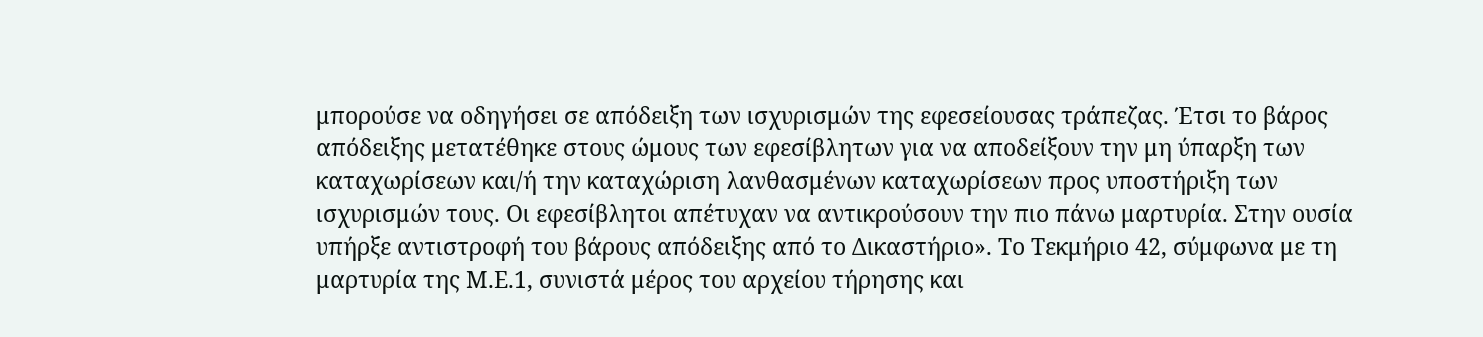μπορούσε να οδηγήσει σε απόδειξη των ισχυρισμών της εφεσείουσας τράπεζας. Έτσι το βάρος απόδειξης μετατέθηκε στους ώμους των εφεσίβλητων για να αποδείξουν την μη ύπαρξη των καταχωρίσεων και/ή την καταχώριση λανθασμένων καταχωρίσεων προς υποστήριξη των ισχυρισμών τους. Οι εφεσίβλητοι απέτυχαν να αντικρούσουν την πιο πάνω μαρτυρία. Στην ουσία υπήρξε αντιστροφή του βάρους απόδειξης από το Δικαστήριο». Το Τεκμήριο 42, σύμφωνα με τη μαρτυρία της Μ.Ε.1, συνιστά μέρος του αρχείου τήρησης και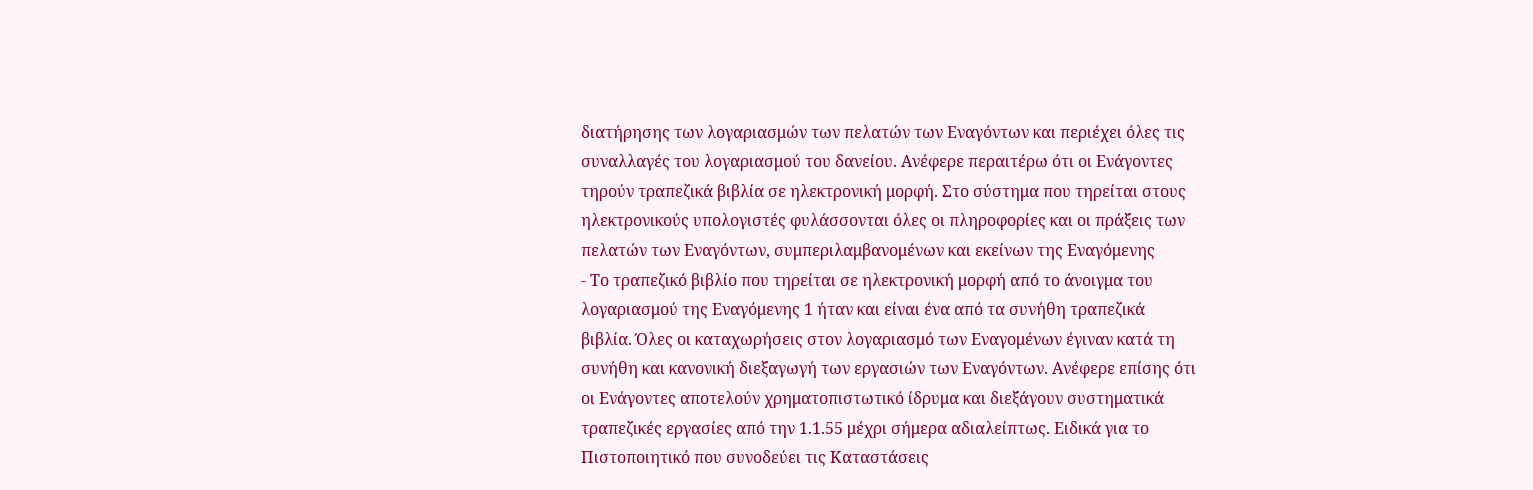διατήρησης των λογαριασμών των πελατών των Εναγόντων και περιέχει όλες τις συναλλαγές του λογαριασμού του δανείου. Ανέφερε περαιτέρω ότι οι Ενάγοντες τηρούν τραπεζικά βιβλία σε ηλεκτρονική μορφή. Στο σύστημα που τηρείται στους ηλεκτρονικούς υπολογιστές φυλάσσονται όλες οι πληροφορίες και οι πράξεις των πελατών των Εναγόντων, συμπεριλαμβανομένων και εκείνων της Εναγόμενης
- Το τραπεζικό βιβλίο που τηρείται σε ηλεκτρονική μορφή από το άνοιγμα του λογαριασμού της Εναγόμενης 1 ήταν και είναι ένα από τα συνήθη τραπεζικά βιβλία. Όλες οι καταχωρήσεις στον λογαριασμό των Εναγομένων έγιναν κατά τη συνήθη και κανονική διεξαγωγή των εργασιών των Εναγόντων. Ανέφερε επίσης ότι οι Ενάγοντες αποτελούν χρηματοπιστωτικό ίδρυμα και διεξάγουν συστηματικά τραπεζικές εργασίες από την 1.1.55 μέχρι σήμερα αδιαλείπτως. Ειδικά για το Πιστοποιητικό που συνοδεύει τις Καταστάσεις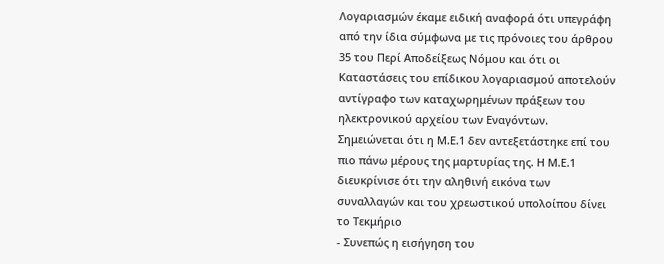Λογαριασμών έκαμε ειδική αναφορά ότι υπεγράφη από την ίδια σύμφωνα με τις πρόνοιες του άρθρου 35 του Περί Αποδείξεως Νόμου και ότι οι Καταστάσεις του επίδικου λογαριασμού αποτελούν αντίγραφο των καταχωρημένων πράξεων του ηλεκτρονικού αρχείου των Εναγόντων. Σημειώνεται ότι η Μ.Ε.1 δεν αντεξετάστηκε επί του πιο πάνω μέρους της μαρτυρίας της. Η Μ.Ε.1 διευκρίνισε ότι την αληθινή εικόνα των συναλλαγών και του χρεωστικού υπολοίπου δίνει το Τεκμήριο
- Συνεπώς η εισήγηση του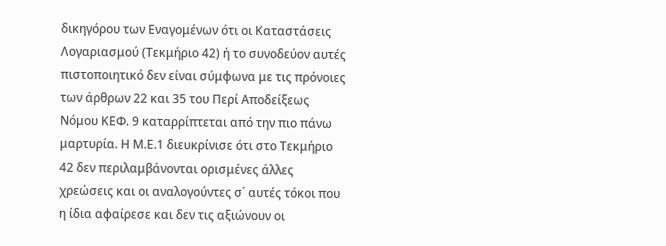δικηγόρου των Εναγομένων ότι οι Καταστάσεις Λογαριασμού (Τεκμήριο 42) ή το συνοδεύον αυτές πιστοποιητικό δεν είναι σύμφωνα με τις πρόνοιες των άρθρων 22 και 35 του Περί Αποδείξεως Νόμου ΚΕΦ. 9 καταρρίπτεται από την πιο πάνω μαρτυρία. Η Μ.Ε.1 διευκρίνισε ότι στο Τεκμήριο 42 δεν περιλαμβάνονται ορισμένες άλλες χρεώσεις και οι αναλογούντες σ΄ αυτές τόκοι που η ίδια αφαίρεσε και δεν τις αξιώνουν οι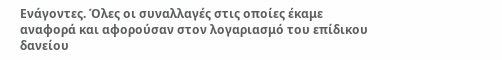Ενάγοντες. Όλες οι συναλλαγές στις οποίες έκαμε αναφορά και αφορούσαν στον λογαριασμό του επίδικου δανείου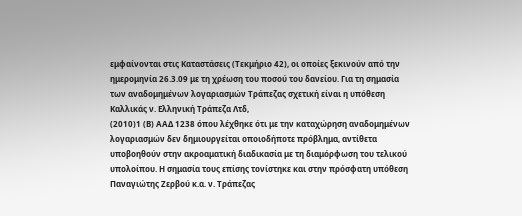εμφαίνονται στις Καταστάσεις (Τεκμήριο 42), οι οποίες ξεκινούν από την ημερομηνία 26.3.09 με τη χρέωση του ποσού του δανείου. Για τη σημασία των αναδομημένων λογαριασμών Τράπεζας σχετική είναι η υπόθεση Καλλικάς ν. Ελληνική Τράπεζα Λτδ,
(2010)1 (Β) ΑΑΔ 1238 όπου λέχθηκε ότι με την καταχώρηση αναδομημένων λογαριασμών δεν δημιουργείται οποιοδήποτε πρόβλημα, αντίθετα υποβοηθούν στην ακροαματική διαδικασία με τη διαμόρφωση του τελικού υπολοίπου. Η σημασία τους επίσης τονίστηκε και στην πρόσφατη υπόθεση Παναγιώτης Ζερβού κ.α. ν. Τράπεζας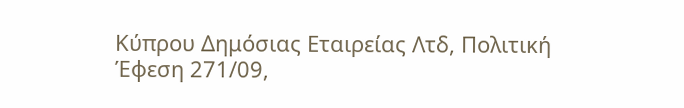Κύπρου Δημόσιας Εταιρείας Λτδ, Πολιτική Έφεση 271/09,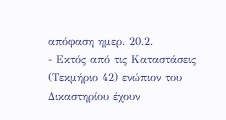απόφαση ημερ. 20.2.
- Εκτός από τις Καταστάσεις (Τεκμήριο 42) ενώπιον του Δικαστηρίου έχουν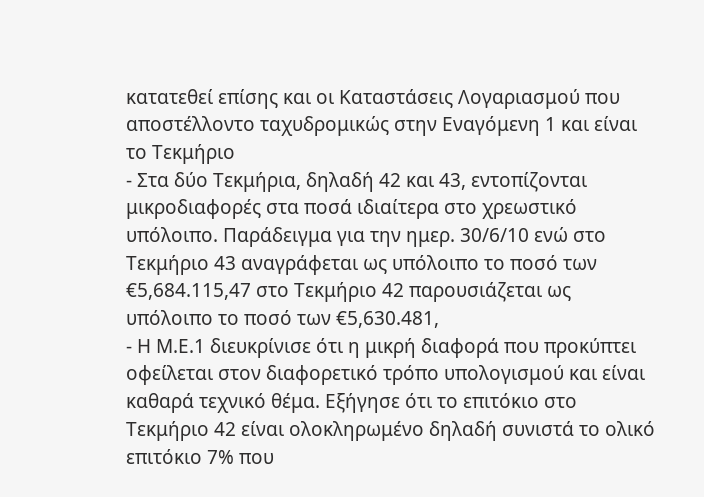κατατεθεί επίσης και οι Καταστάσεις Λογαριασμού που αποστέλλοντο ταχυδρομικώς στην Εναγόμενη 1 και είναι το Τεκμήριο
- Στα δύο Τεκμήρια, δηλαδή 42 και 43, εντοπίζονται μικροδιαφορές στα ποσά ιδιαίτερα στο χρεωστικό υπόλοιπο. Παράδειγμα για την ημερ. 30/6/10 ενώ στο Τεκμήριο 43 αναγράφεται ως υπόλοιπο το ποσό των €5,684.115,47 στο Τεκμήριο 42 παρουσιάζεται ως υπόλοιπο το ποσό των €5,630.481,
- Η Μ.Ε.1 διευκρίνισε ότι η μικρή διαφορά που προκύπτει οφείλεται στον διαφορετικό τρόπο υπολογισμού και είναι καθαρά τεχνικό θέμα. Εξήγησε ότι το επιτόκιο στο Τεκμήριο 42 είναι ολοκληρωμένο δηλαδή συνιστά το ολικό επιτόκιο 7% που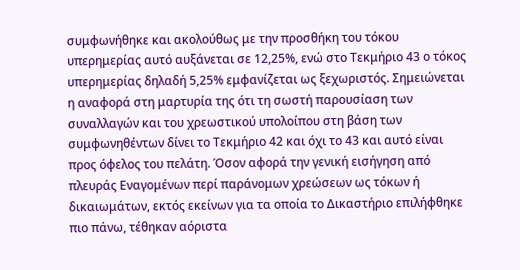συμφωνήθηκε και ακολούθως με την προσθήκη του τόκου υπερημερίας αυτό αυξάνεται σε 12,25%, ενώ στο Τεκμήριο 43 ο τόκος υπερημερίας δηλαδή 5,25% εμφανίζεται ως ξεχωριστός. Σημειώνεται η αναφορά στη μαρτυρία της ότι τη σωστή παρουσίαση των συναλλαγών και του χρεωστικού υπολοίπου στη βάση των συμφωνηθέντων δίνει το Τεκμήριο 42 και όχι το 43 και αυτό είναι προς όφελος του πελάτη. Όσον αφορά την γενική εισήγηση από πλευράς Εναγομένων περί παράνομων χρεώσεων ως τόκων ή δικαιωμάτων, εκτός εκείνων για τα οποία το Δικαστήριο επιλήφθηκε πιο πάνω, τέθηκαν αόριστα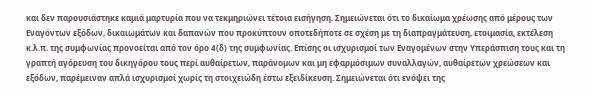και δεν παρουσιάστηκε καμιά μαρτυρία που να τεκμηριώνει τέτοια εισήγηση. Σημειώνεται ότι το δικαίωμα χρέωσης από μέρους των Εναγόντων εξόδων, δικαιωμάτων και δαπανών που προκύπτουν οποτεδήποτε σε σχέση με τη διαπραγμάτευση, ετοιμασία, εκτέλεση κ.λ.π. της συμφωνίας προνοείται από τον όρο 4(δ) της συμφωνίας. Επίσης οι ισχυρισμοί των Εναγομένων στην Υπεράσπιση τους και τη γραπτή αγόρευση του δικηγόρου τους περί αυθαίρετων, παράνομων και μη εφαρμόσιμων συναλλαγών, αυθαίρετων χρεώσεων και εξόδων, παρέμειναν απλά ισχυρισμοί χωρίς τη στοιχειώδη έστω εξειδίκευση. Σημειώνεται ότι ενόψει της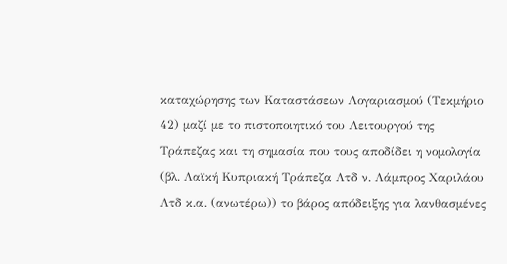καταχώρησης των Καταστάσεων Λογαριασμού (Τεκμήριο 42) μαζί με το πιστοποιητικό του Λειτουργού της Τράπεζας και τη σημασία που τους αποδίδει η νομολογία (βλ. Λαϊκή Κυπριακή Τράπεζα Λτδ ν. Λάμπρος Χαριλάου Λτδ κ.α. (ανωτέρω)) το βάρος απόδειξης για λανθασμένες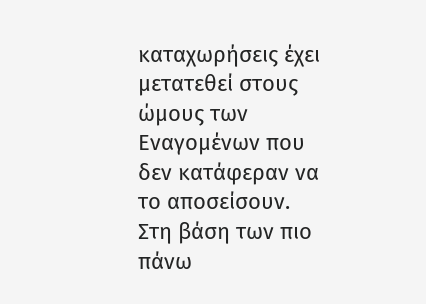καταχωρήσεις έχει μετατεθεί στους ώμους των Εναγομένων που δεν κατάφεραν να το αποσείσουν. Στη βάση των πιο πάνω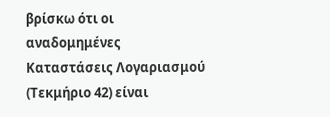βρίσκω ότι οι αναδομημένες Καταστάσεις Λογαριασμού (Τεκμήριο 42) είναι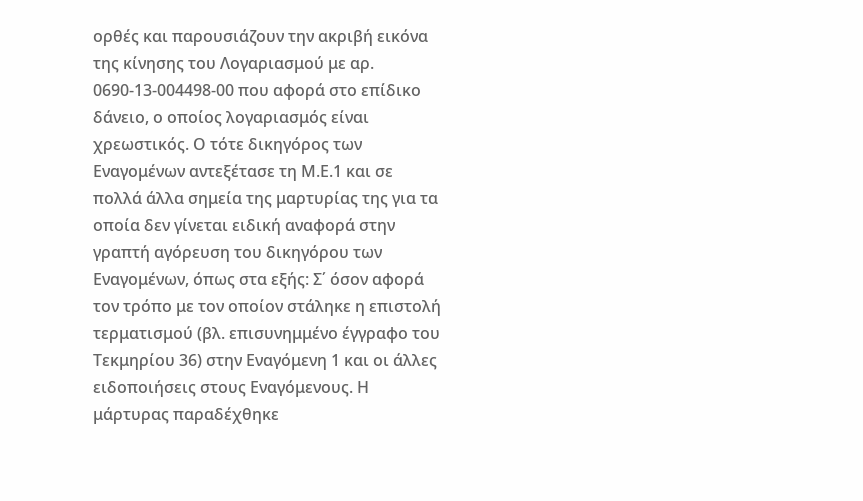ορθές και παρουσιάζουν την ακριβή εικόνα της κίνησης του Λογαριασμού με αρ. 0690-13-004498-00 που αφορά στο επίδικο δάνειο, ο οποίος λογαριασμός είναι χρεωστικός. Ο τότε δικηγόρος των Εναγομένων αντεξέτασε τη Μ.Ε.1 και σε πολλά άλλα σημεία της μαρτυρίας της για τα οποία δεν γίνεται ειδική αναφορά στην γραπτή αγόρευση του δικηγόρου των Εναγομένων, όπως στα εξής: Σ΄ όσον αφορά τον τρόπο με τον οποίον στάληκε η επιστολή τερματισμού (βλ. επισυνημμένο έγγραφο του Τεκμηρίου 36) στην Εναγόμενη 1 και οι άλλες ειδοποιήσεις στους Εναγόμενους. Η μάρτυρας παραδέχθηκε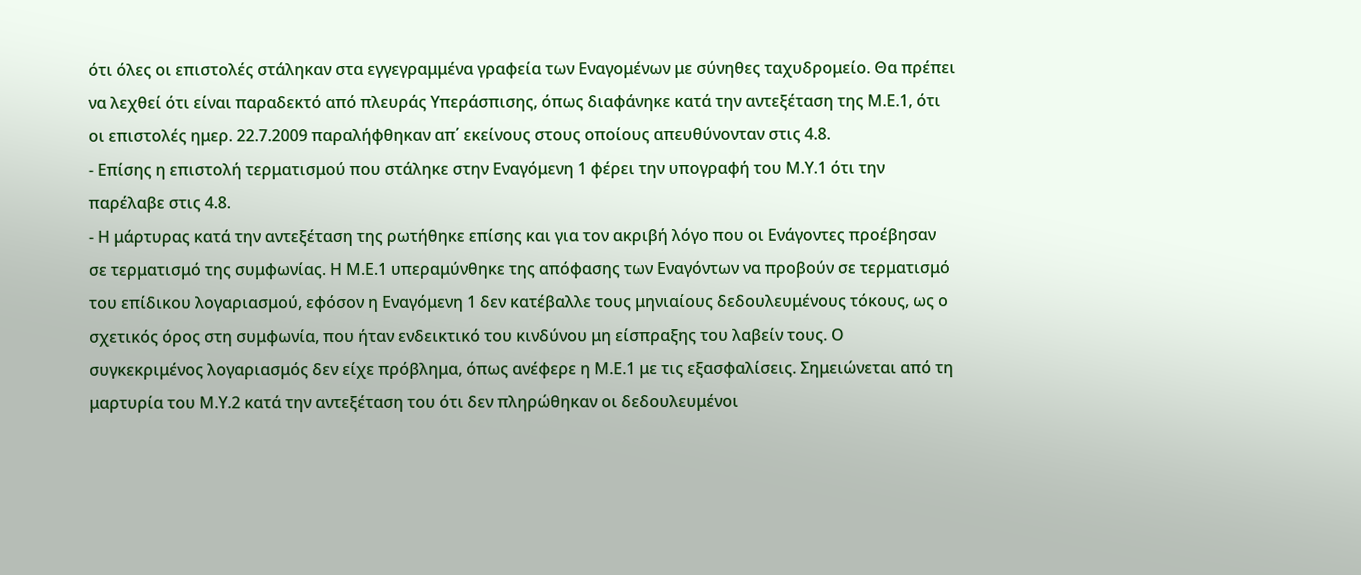ότι όλες οι επιστολές στάληκαν στα εγγεγραμμένα γραφεία των Εναγομένων με σύνηθες ταχυδρομείο. Θα πρέπει να λεχθεί ότι είναι παραδεκτό από πλευράς Υπεράσπισης, όπως διαφάνηκε κατά την αντεξέταση της Μ.Ε.1, ότι οι επιστολές ημερ. 22.7.2009 παραλήφθηκαν απ΄ εκείνους στους οποίους απευθύνονταν στις 4.8.
- Επίσης η επιστολή τερματισμού που στάληκε στην Εναγόμενη 1 φέρει την υπογραφή του Μ.Υ.1 ότι την παρέλαβε στις 4.8.
- Η μάρτυρας κατά την αντεξέταση της ρωτήθηκε επίσης και για τον ακριβή λόγο που οι Ενάγοντες προέβησαν σε τερματισμό της συμφωνίας. Η Μ.Ε.1 υπεραμύνθηκε της απόφασης των Εναγόντων να προβούν σε τερματισμό του επίδικου λογαριασμού, εφόσον η Εναγόμενη 1 δεν κατέβαλλε τους μηνιαίους δεδουλευμένους τόκους, ως ο σχετικός όρος στη συμφωνία, που ήταν ενδεικτικό του κινδύνου μη είσπραξης του λαβείν τους. Ο συγκεκριμένος λογαριασμός δεν είχε πρόβλημα, όπως ανέφερε η Μ.Ε.1 με τις εξασφαλίσεις. Σημειώνεται από τη μαρτυρία του Μ.Υ.2 κατά την αντεξέταση του ότι δεν πληρώθηκαν οι δεδουλευμένοι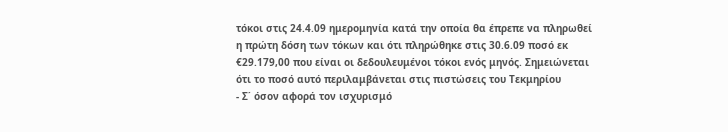τόκοι στις 24.4.09 ημερομηνία κατά την οποία θα έπρεπε να πληρωθεί η πρώτη δόση των τόκων και ότι πληρώθηκε στις 30.6.09 ποσό εκ €29.179,00 που είναι οι δεδουλευμένοι τόκοι ενός μηνός. Σημειώνεται ότι το ποσό αυτό περιλαμβάνεται στις πιστώσεις του Τεκμηρίου
- Σ΄ όσον αφορά τον ισχυρισμό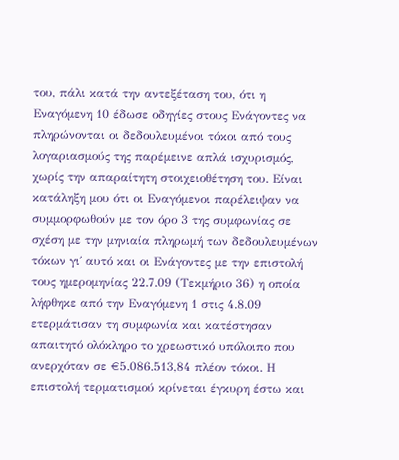του, πάλι κατά την αντεξέταση του, ότι η Εναγόμενη 10 έδωσε οδηγίες στους Ενάγοντες να πληρώνονται οι δεδουλευμένοι τόκοι από τους λογαριασμούς της παρέμεινε απλά ισχυρισμός, χωρίς την απαραίτητη στοιχειοθέτηση του. Είναι κατάληξη μου ότι οι Εναγόμενοι παρέλειψαν να συμμορφωθούν με τον όρο 3 της συμφωνίας σε σχέση με την μηνιαία πληρωμή των δεδουλευμένων τόκων γι΄ αυτό και οι Ενάγοντες με την επιστολή τους ημερομηνίας 22.7.09 (Τεκμήριο 36) η οποία λήφθηκε από την Εναγόμενη 1 στις 4.8.09 ετερμάτισαν τη συμφωνία και κατέστησαν απαιτητό ολόκληρο το χρεωστικό υπόλοιπο που ανερχόταν σε €5.086.513,84 πλέον τόκοι. Η επιστολή τερματισμού κρίνεται έγκυρη έστω και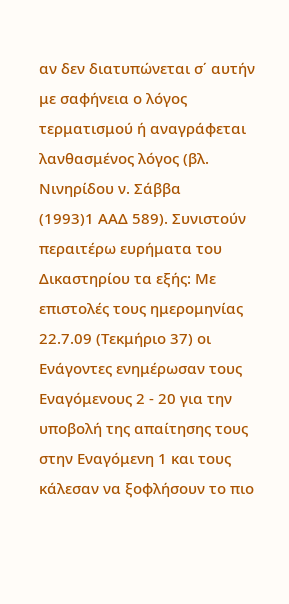αν δεν διατυπώνεται σ΄ αυτήν με σαφήνεια ο λόγος τερματισμού ή αναγράφεται λανθασμένος λόγος (βλ. Νινηρίδου ν. Σάββα
(1993)1 ΑΑΔ 589). Συνιστούν περαιτέρω ευρήματα του Δικαστηρίου τα εξής: Με επιστολές τους ημερομηνίας 22.7.09 (Τεκμήριο 37) οι Ενάγοντες ενημέρωσαν τους Εναγόμενους 2 - 20 για την υποβολή της απαίτησης τους στην Εναγόμενη 1 και τους κάλεσαν να ξοφλήσουν το πιο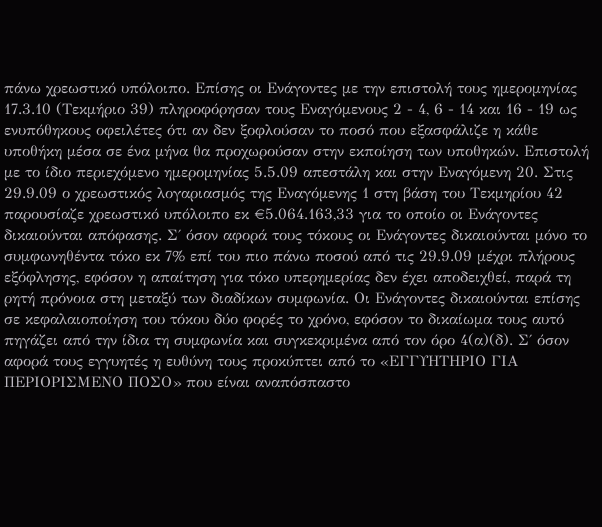πάνω χρεωστικό υπόλοιπο. Επίσης οι Ενάγοντες με την επιστολή τους ημερομηνίας 17.3.10 (Τεκμήριο 39) πληροφόρησαν τους Εναγόμενους 2 - 4, 6 - 14 και 16 - 19 ως ενυπόθηκους οφειλέτες ότι αν δεν ξοφλούσαν το ποσό που εξασφάλιζε η κάθε υποθήκη μέσα σε ένα μήνα θα προχωρούσαν στην εκποίηση των υποθηκών. Επιστολή με το ίδιο περιεχόμενο ημερομηνίας 5.5.09 απεστάλη και στην Εναγόμενη 20. Στις 29.9.09 ο χρεωστικός λογαριασμός της Εναγόμενης 1 στη βάση του Τεκμηρίου 42 παρουσίαζε χρεωστικό υπόλοιπο εκ €5.064.163,33 για το οποίο οι Ενάγοντες δικαιούνται απόφασης. Σ΄ όσον αφορά τους τόκους οι Ενάγοντες δικαιούνται μόνο το συμφωνηθέντα τόκο εκ 7% επί του πιο πάνω ποσού από τις 29.9.09 μέχρι πλήρους εξόφλησης, εφόσον η απαίτηση για τόκο υπερημερίας δεν έχει αποδειχθεί, παρά τη ρητή πρόνοια στη μεταξύ των διαδίκων συμφωνία. Οι Ενάγοντες δικαιούνται επίσης σε κεφαλαιοποίηση του τόκου δύο φορές το χρόνο, εφόσον το δικαίωμα τους αυτό πηγάζει από την ίδια τη συμφωνία και συγκεκριμένα από τον όρο 4(α)(δ). Σ΄ όσον αφορά τους εγγυητές η ευθύνη τους προκύπτει από το «ΕΓΓΥΗΤΗΡΙΟ ΓΙΑ ΠΕΡΙΟΡΙΣΜΕΝΟ ΠΟΣΟ» που είναι αναπόσπαστο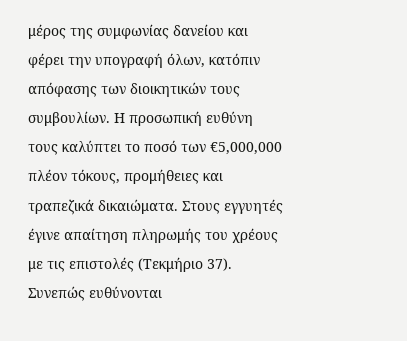μέρος της συμφωνίας δανείου και φέρει την υπογραφή όλων, κατόπιν απόφασης των διοικητικών τους συμβουλίων. Η προσωπική ευθύνη τους καλύπτει το ποσό των €5,000,000 πλέον τόκους, προμήθειες και τραπεζικά δικαιώματα. Στους εγγυητές έγινε απαίτηση πληρωμής του χρέους με τις επιστολές (Τεκμήριο 37). Συνεπώς ευθύνονται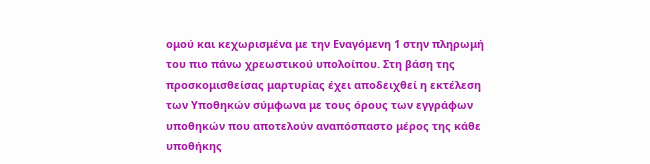ομού και κεχωρισμένα με την Εναγόμενη 1 στην πληρωμή του πιο πάνω χρεωστικού υπολοίπου. Στη βάση της προσκομισθείσας μαρτυρίας έχει αποδειχθεί η εκτέλεση των Υποθηκών σύμφωνα με τους όρους των εγγράφων υποθηκών που αποτελούν αναπόσπαστο μέρος της κάθε υποθήκης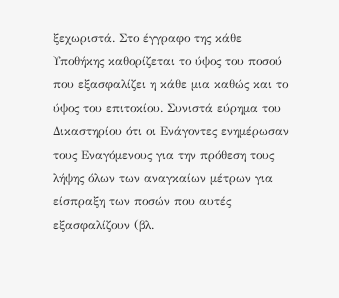ξεχωριστά. Στο έγγραφο της κάθε Υποθήκης καθορίζεται το ύψος του ποσού που εξασφαλίζει η κάθε μια καθώς και το ύψος του επιτοκίου. Συνιστά εύρημα του Δικαστηρίου ότι οι Ενάγοντες ενημέρωσαν τους Εναγόμενους για την πρόθεση τους λήψης όλων των αναγκαίων μέτρων για είσπραξη των ποσών που αυτές εξασφαλίζουν (βλ.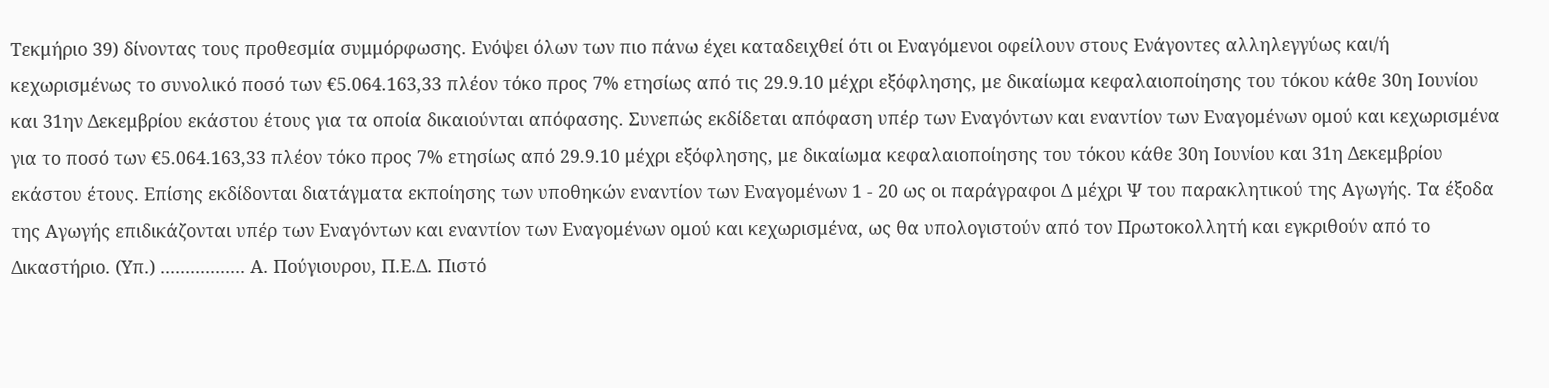Τεκμήριο 39) δίνοντας τους προθεσμία συμμόρφωσης. Ενόψει όλων των πιο πάνω έχει καταδειχθεί ότι οι Εναγόμενοι οφείλουν στους Ενάγοντες αλληλεγγύως και/ή κεχωρισμένως το συνολικό ποσό των €5.064.163,33 πλέον τόκο προς 7% ετησίως από τις 29.9.10 μέχρι εξόφλησης, με δικαίωμα κεφαλαιοποίησης του τόκου κάθε 30η Ιουνίου και 31ην Δεκεμβρίου εκάστου έτους για τα οποία δικαιούνται απόφασης. Συνεπώς εκδίδεται απόφαση υπέρ των Εναγόντων και εναντίον των Εναγομένων ομού και κεχωρισμένα για το ποσό των €5.064.163,33 πλέον τόκο προς 7% ετησίως από 29.9.10 μέχρι εξόφλησης, με δικαίωμα κεφαλαιοποίησης του τόκου κάθε 30η Ιουνίου και 31η Δεκεμβρίου εκάστου έτους. Επίσης εκδίδονται διατάγματα εκποίησης των υποθηκών εναντίον των Εναγομένων 1 - 20 ως οι παράγραφοι Δ μέχρι Ψ του παρακλητικού της Αγωγής. Τα έξοδα της Αγωγής επιδικάζονται υπέρ των Εναγόντων και εναντίον των Εναγομένων ομού και κεχωρισμένα, ως θα υπολογιστούν από τον Πρωτοκολλητή και εγκριθούν από το Δικαστήριο. (Υπ.) ................. Α. Πούγιουρου, Π.Ε.Δ. Πιστό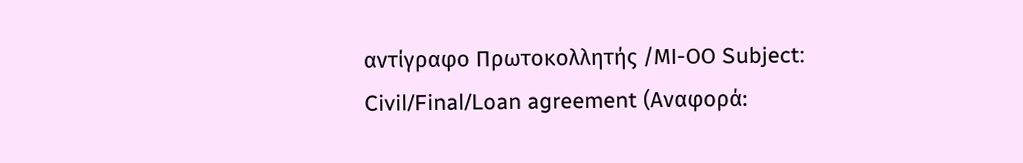αντίγραφο Πρωτοκολλητής /ΜΙ-ΟΟ Subject: Civil/Final/Loan agreement (Αναφορά: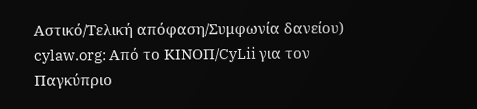Αστικό/Τελική απόφαση/Συμφωνία δανείου) cylaw.org: Από το ΚΙΝOΠ/CyLii για τον Παγκύπριο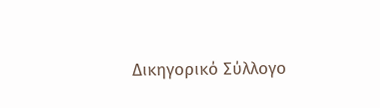Δικηγορικό Σύλλογο